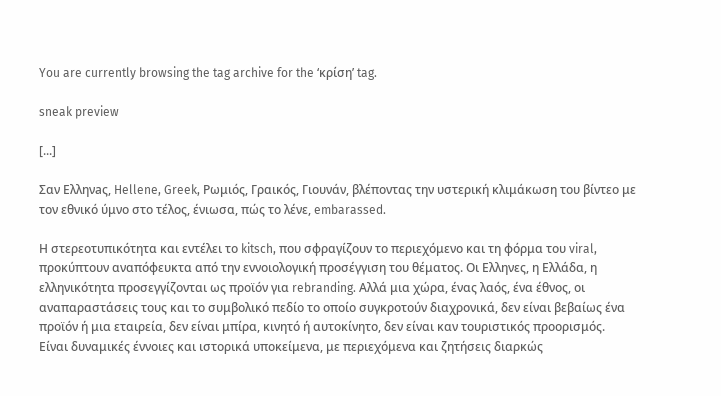You are currently browsing the tag archive for the ‘κρίση’ tag.

sneak preview

[...]

Σαν Ελληνaς, Hellene, Greek, Ρωμιός, Γραικός, Γιουνάν, βλέποντας την υστερική κλιμάκωση του βίντεο με τον εθνικό ύμνο στο τέλος, ένιωσα, πώς το λένε, embarassed.

Η στερεοτυπικότητα και εντέλει το kitsch, που σφραγίζουν το περιεχόμενο και τη φόρμα του viral, προκύπτουν αναπόφευκτα από την εννοιολογική προσέγγιση του θέματος. Οι Ελληνες, η Ελλάδα, η ελληνικότητα προσεγγίζονται ως προϊόν για rebranding. Αλλά μια χώρα, ένας λαός, ένα έθνος, οι αναπαραστάσεις τους και το συμβολικό πεδίο το οποίο συγκροτούν διαχρονικά, δεν είναι βεβαίως ένα προϊόν ή μια εταιρεία, δεν είναι μπίρα, κινητό ή αυτοκίνητο, δεν είναι καν τουριστικός προορισμός. Είναι δυναμικές έννοιες και ιστορικά υποκείμενα, με περιεχόμενα και ζητήσεις διαρκώς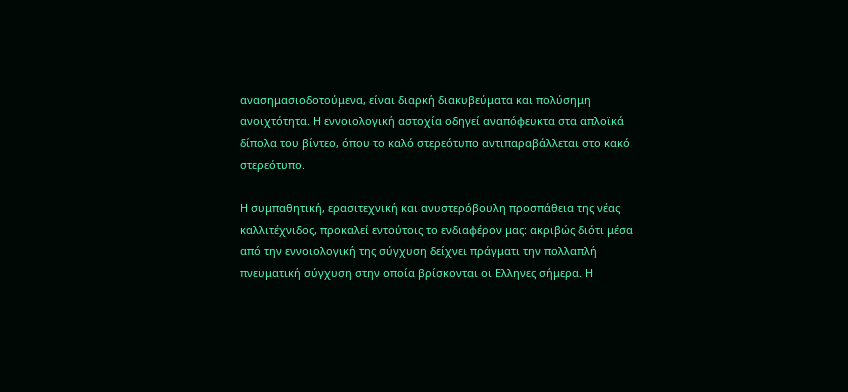ανασημασιοδοτούμενα, είναι διαρκή διακυβεύματα και πολύσημη ανοιχτότητα. Η εννοιολογική αστοχία οδηγεί αναπόφευκτα στα απλοϊκά δίπολα του βίντεο, όπου το καλό στερεότυπο αντιπαραβάλλεται στο κακό στερεότυπο.

Η συμπαθητική, ερασιτεχνική και ανυστερόβουλη προσπάθεια της νέας καλλιτέχνιδος, προκαλεί εντούτοις το ενδιαφέρον μας: ακριβώς διότι μέσα από την εννοιολογική της σύγχυση δείχνει πράγματι την πολλαπλή πνευματική σύγχυση στην οποία βρίσκονται οι Ελληνες σήμερα. Η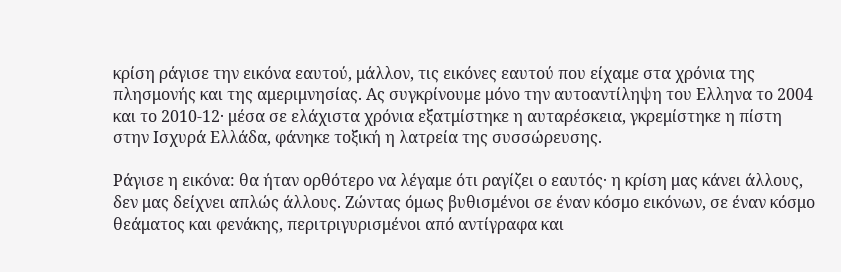κρίση ράγισε την εικόνα εαυτού, μάλλον, τις εικόνες εαυτού που είχαμε στα χρόνια της πλησμονής και της αμεριμνησίας. Ας συγκρίνουμε μόνο την αυτοαντίληψη του Ελληνα το 2004 και το 2010-12· μέσα σε ελάχιστα χρόνια εξατμίστηκε η αυταρέσκεια, γκρεμίστηκε η πίστη στην Ισχυρά Ελλάδα, φάνηκε τοξική η λατρεία της συσσώρευσης.

Ράγισε η εικόνα: θα ήταν ορθότερο να λέγαμε ότι ραγίζει ο εαυτός· η κρίση μας κάνει άλλους, δεν μας δείχνει απλώς άλλους. Ζώντας όμως βυθισμένοι σε έναν κόσμο εικόνων, σε έναν κόσμο θεάματος και φενάκης, περιτριγυρισμένοι από αντίγραφα και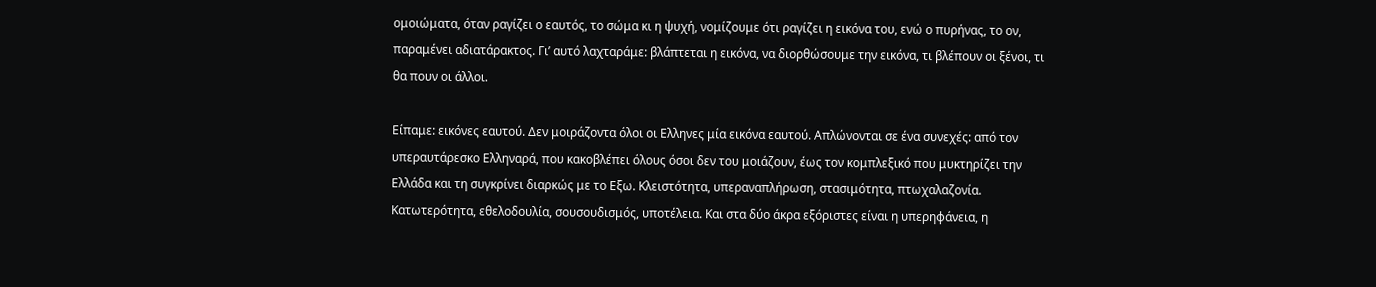ομοιώματα, όταν ραγίζει ο εαυτός, το σώμα κι η ψυχή, νομίζουμε ότι ραγίζει η εικόνα του, ενώ ο πυρήνας, το ον, παραμένει αδιατάρακτος. Γι’ αυτό λαχταράμε: βλάπτεται η εικόνα, να διορθώσουμε την εικόνα, τι βλέπουν οι ξένοι, τι θα πουν οι άλλοι.

Είπαμε: εικόνες εαυτού. Δεν μοιράζοντα όλοι οι Ελληνες μία εικόνα εαυτού. Απλώνονται σε ένα συνεχές: από τον υπεραυτάρεσκο Ελληναρά, που κακοβλέπει όλους όσοι δεν του μοιάζουν, έως τον κομπλεξικό που μυκτηρίζει την Ελλάδα και τη συγκρίνει διαρκώς με το Εξω. Κλειστότητα, υπεραναπλήρωση, στασιμότητα, πτωχαλαζονία. Κατωτερότητα, εθελοδουλία, σουσουδισμός, υποτέλεια. Και στα δύο άκρα εξόριστες είναι η υπερηφάνεια, η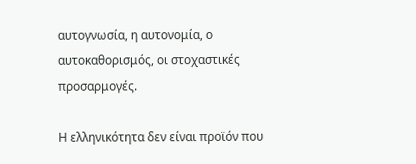αυτογνωσία, η αυτονομία, ο αυτοκαθορισμός, οι στοχαστικές προσαρμογές.

Η ελληνικότητα δεν είναι προϊόν που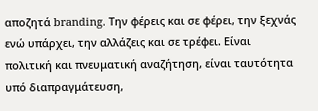αποζητά branding. Την φέρεις και σε φέρει, την ξεχνάς ενώ υπάρχει, την αλλάζεις και σε τρέφει. Είναι πολιτική και πνευματική αναζήτηση, είναι ταυτότητα υπό διαπραγμάτευση,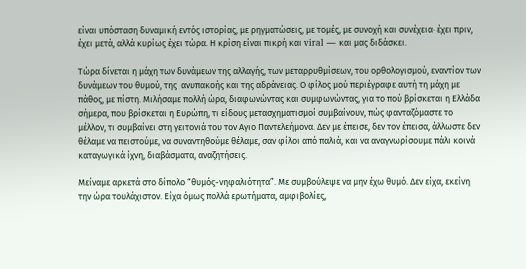είναι υπόσταση δυναμική εντός ιστορίας, με ρηγματώσεις, με τομές, με συνοχή και συνέχεια· έχει πριν, έχει μετά, αλλά κυρίως έχει τώρα. Η κρίση είναι πικρή και viral ― και μας διδάσκει.

Τώρα δίνεται η μάχη των δυνάμεων της αλλαγής, των μεταρρυθμίσεων, του ορθολογισμού, εναντίον των δυνάμεων του θυμού, της  ανυπακοής και της αδράνειας. Ο φίλος μού περιέγραφε αυτή τη μάχη με πάθος, με πίστη. Μιλήσαμε πολλή ώρα, διαφωνώντας και συμφωνώντας, για το πού βρίσκεται η Ελλάδα σήμερα, που βρίσκεται η Ευρώπη, τι είδους μετασχηματισμοί συμβαίνουν, πώς φανταζόμαστε το μέλλον, τι συμβαίνει στη γειτονιά του τον Αγιο Παντελεήμονα. Δεν με έπεισε, δεν τον έπεισα, άλλωστε δεν θέλαμε να πειστούμε, να συναντηθούμε θέλαμε, σαν φίλοι από παλιά, και να αναγνωρίσουμε πάλι κοινά καταγωγικά ίχνη, διαβάσματα, αναζητήσεις.

Μείναμε αρκετά στο δίπολο “θυμός-νηφαλιότητα”. Με συμβούλεψε να μην έχω θυμό. Δεν είχα, εκείνη την ώρα τουλάχιστον. Είχα όμως πολλά ερωτήματα, αμφιβολίες,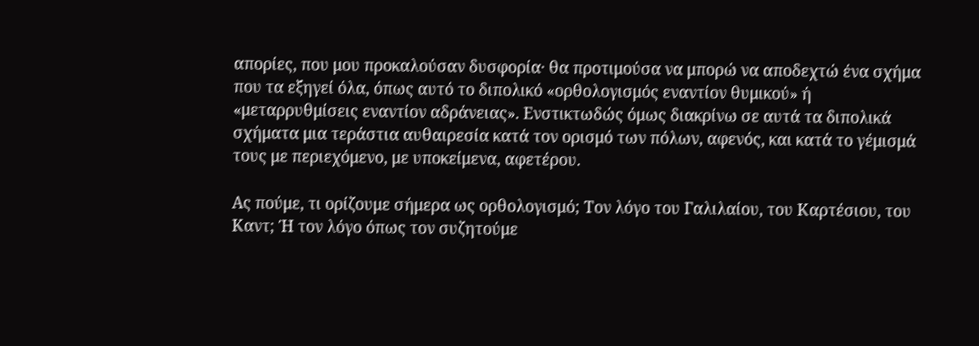απορίες, που μου προκαλούσαν δυσφορία· θα προτιμούσα να μπορώ να αποδεχτώ ένα σχήμα που τα εξηγεί όλα, όπως αυτό το διπολικό «ορθολογισμός εναντίον θυμικού» ή «μεταρρυθμίσεις εναντίον αδράνειας». Ενστικτωδώς όμως διακρίνω σε αυτά τα διπολικά σχήματα μια τεράστια αυθαιρεσία κατά τον ορισμό των πόλων, αφενός, και κατά το γέμισμά τους με περιεχόμενο, με υποκείμενα, αφετέρου.

Ας πούμε, τι ορίζουμε σήμερα ως ορθολογισμό; Τον λόγο του Γαλιλαίου, του Καρτέσιου, του Καντ; Ή τον λόγο όπως τον συζητούμε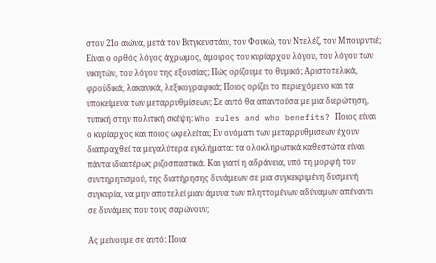στον 21ο αιώνα, μετά τον Βιτγκενστάιν, τον Φουκώ, τον Ντελέζ, τον Μπουρντιέ; Είναι ο ορθός λόγος άχρωμος, άμοιρος του κυρίαρχου λόγου, του λόγου των νικητών, του λόγου της εξουσίας; Πώς ορίζουμε το θυμικό; Αριστοτελικά, φροϋδικά, λακανικά, λεξικογραφικά; Ποιος ορίζει το περιεχόμενο και τα υποκείμενα των μεταρρυθμίσεων; Σε αυτό θα απαντούσα με μια διερώτηση, τυπική στην πολιτική σκέψη: Who rules and who benefits? Ποιος είναι ο κυρίαρχος και ποιος ωφελείται; Εν ονόματι των μεταρρυθμισεων έχουν διαπραχθεί τα μεγαλύτερα εγκλήματα: τα ολοκληρωτικά καθεστώτα είναι πάντα ιδιαιτέρως ριζοσπαστικά. Και γιατί η αδράνεια, υπό τη μορφή του συντηρητισμού, της διατήρησης δυνάμεων σε μια συγκεκριμένη δυσμενή συγκυρία, να μην αποτελεί μιαν άμυνα των πληττομένων αδύναμων απέναντι σε δυνάμεις που τους σαρώνουν;

Ας μείνουμε σε αυτό: Ποια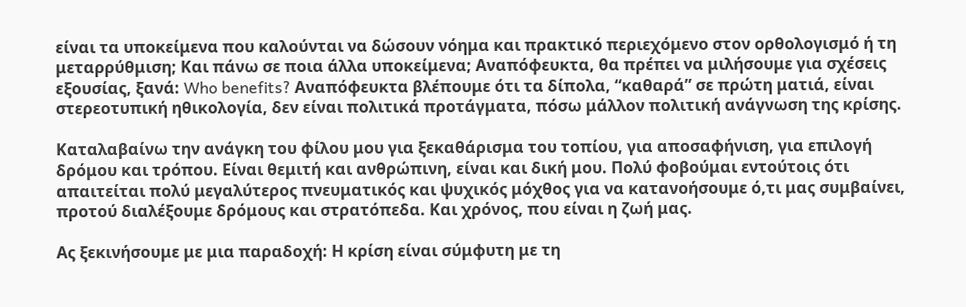είναι τα υποκείμενα που καλούνται να δώσουν νόημα και πρακτικό περιεχόμενο στον ορθολογισμό ή τη μεταρρύθμιση; Και πάνω σε ποια άλλα υποκείμενα; Αναπόφευκτα, θα πρέπει να μιλήσουμε για σχέσεις εξουσίας, ξανά: Who benefits? Αναπόφευκτα βλέπουμε ότι τα δίπολα, “καθαρά” σε πρώτη ματιά, είναι στερεοτυπική ηθικολογία, δεν είναι πολιτικά προτάγματα, πόσω μάλλον πολιτική ανάγνωση της κρίσης.

Καταλαβαίνω την ανάγκη του φίλου μου για ξεκαθάρισμα του τοπίου, για αποσαφήνιση, για επιλογή δρόμου και τρόπου. Είναι θεμιτή και ανθρώπινη, είναι και δική μου. Πολύ φοβούμαι εντούτοις ότι απαιτείται πολύ μεγαλύτερος πνευματικός και ψυχικός μόχθος για να κατανοήσουμε ό,τι μας συμβαίνει, προτού διαλέξουμε δρόμους και στρατόπεδα. Και χρόνος, που είναι η ζωή μας.

Ας ξεκινήσουμε με μια παραδοχή: Η κρίση είναι σύμφυτη με τη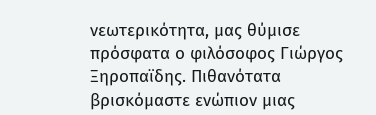νεωτερικότητα, μας θύμισε πρόσφατα ο φιλόσοφος Γιώργος Ξηροπαϊδης. Πιθανότατα βρισκόμαστε ενώπιον μιας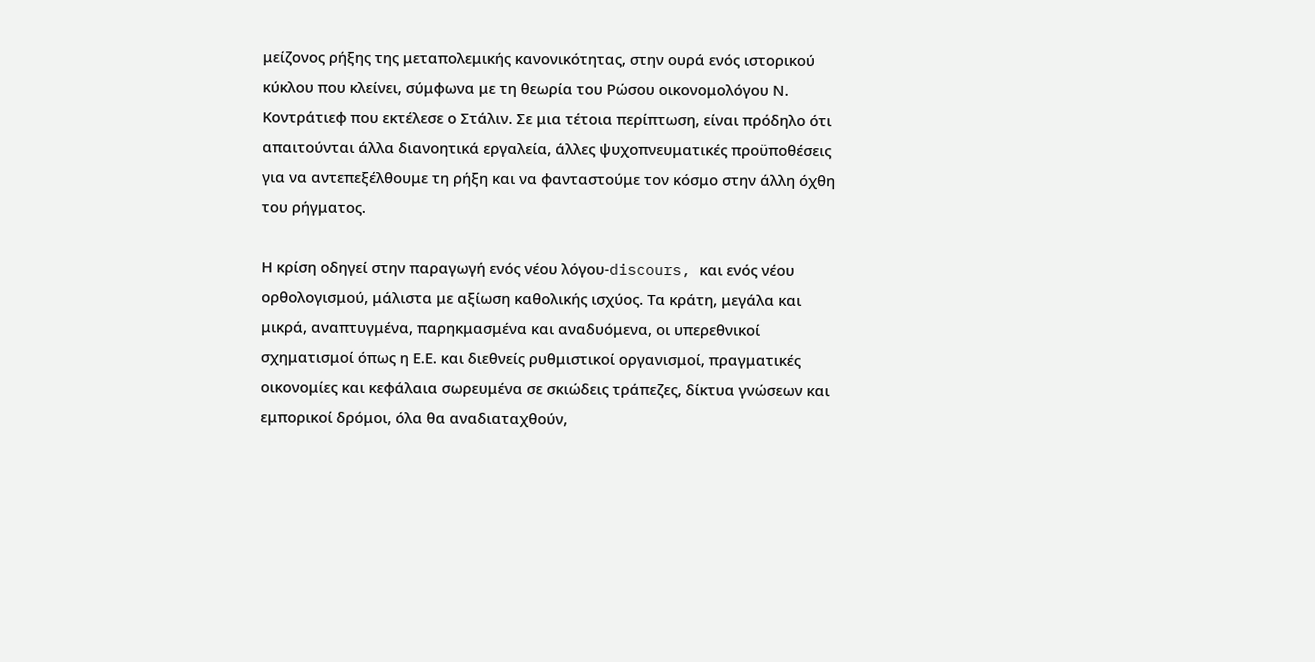μείζονος ρήξης της μεταπολεμικής κανονικότητας, στην ουρά ενός ιστορικού κύκλου που κλείνει, σύμφωνα με τη θεωρία του Ρώσου οικονομολόγου Ν. Κοντράτιεφ που εκτέλεσε ο Στάλιν. Σε μια τέτοια περίπτωση, είναι πρόδηλο ότι απαιτούνται άλλα διανοητικά εργαλεία, άλλες ψυχοπνευματικές προϋποθέσεις για να αντεπεξέλθουμε τη ρήξη και να φανταστούμε τον κόσμο στην άλλη όχθη του ρήγματος.

Η κρίση οδηγεί στην παραγωγή ενός νέου λόγου-discours, και ενός νέου ορθολογισμού, μάλιστα με αξίωση καθολικής ισχύος. Τα κράτη, μεγάλα και μικρά, αναπτυγμένα, παρηκμασμένα και αναδυόμενα, οι υπερεθνικοί σχηματισμοί όπως η Ε.Ε. και διεθνείς ρυθμιστικοί οργανισμοί, πραγματικές οικονομίες και κεφάλαια σωρευμένα σε σκιώδεις τράπεζες, δίκτυα γνώσεων και εμπορικοί δρόμοι, όλα θα αναδιαταχθούν,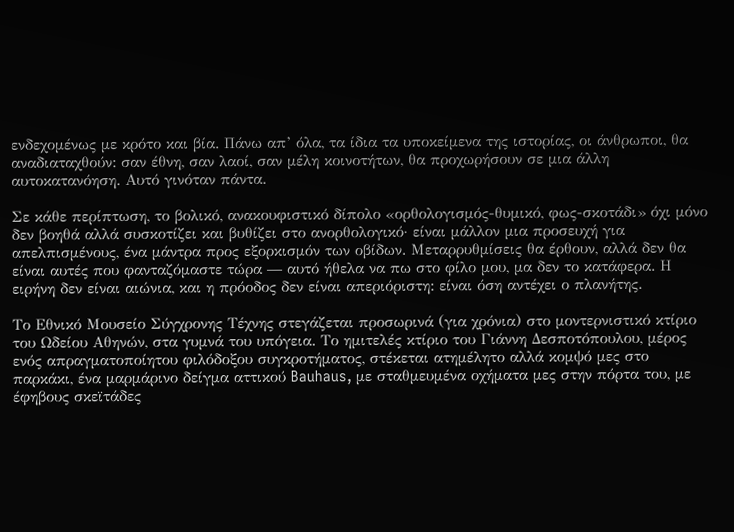ενδεχομένως με κρότο και βία. Πάνω απ’ όλα, τα ίδια τα υποκείμενα της ιστορίας, οι άνθρωποι, θα αναδιαταχθούν: σαν έθνη, σαν λαοί, σαν μέλη κοινοτήτων, θα προχωρήσουν σε μια άλλη αυτοκατανόηση. Αυτό γινόταν πάντα.

Σε κάθε περίπτωση, το βολικό, ανακουφιστικό δίπολο «ορθολογισμός-θυμικό, φως-σκοτάδι» όχι μόνο δεν βοηθά αλλά συσκοτίζει και βυθίζει στο ανορθολογικό· είναι μάλλον μια προσευχή για απελπισμένους, ένα μάντρα προς εξορκισμόν των οβίδων. Μεταρρυθμίσεις θα έρθουν, αλλά δεν θα είναι αυτές που φανταζόμαστε τώρα ― αυτό ήθελα να πω στο φίλο μου, μα δεν το κατάφερα. Η ειρήνη δεν είναι αιώνια, και η πρόοδος δεν είναι απεριόριστη: είναι όση αντέχει ο πλανήτης.

Το Εθνικό Μουσείο Σύγχρονης Τέχνης στεγάζεται προσωρινά (για χρόνια) στο μοντερνιστικό κτίριο του Ωδείου Αθηνών, στα γυμνά του υπόγεια. Το ημιτελές κτίριο του Γιάννη Δεσποτόπουλου, μέρος ενός απραγματοποίητου φιλόδοξου συγκροτήματος, στέκεται ατημέλητο αλλά κομψό μες στο παρκάκι, ένα μαρμάρινο δείγμα αττικού Bauhaus, με σταθμευμένα οχήματα μες στην πόρτα του, με έφηβους σκεϊτάδες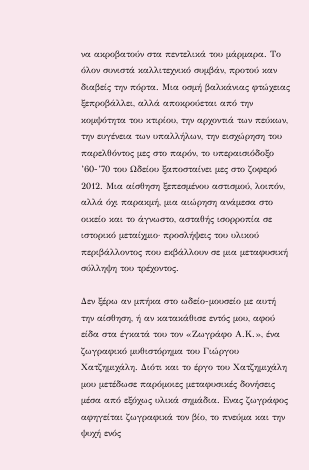να ακροβατούν στα πεντελικά του μάρμαρα. Το όλον συνιστά καλλιτεχνικό συμβάν, προτού καν διαβείς την πόρτα. Μια οσμή βαλκάνιας φτώχειας ξεπροβάλλει, αλλά αποκρούεται από την κομψότητα του κτιρίου, την αρχοντιά των πεύκων, την ευγένεια των υπαλλήλων, την εισχώρηση του παρελθόντος μες στο παρόν, το υπεραισιόδοξο ’60-’70 του Ωδείου ξαποσταίνει μες στο ζοφερό 2012. Μια αίσθηση ξεπεσμένου αστισμού, λοιπόν, αλλά όχι παρακμή, μια αιώρηση ανάμεσα στο οικείο και το άγνωστο, ασταθής ισορροπία σε ιστορικό μεταίχμιο· προσλήψεις του υλικού περιβάλλοντος που εκβάλλουν σε μια μεταφυσική σύλληψη του τρέχοντος.

Δεν ξέρω αν μπήκα στο ωδείο-μουσείο με αυτή την αίσθηση, ή αν κατακάθισε εντός μου, αφού είδα στα έγκατά του τον «Ζωγράφο Α.Κ.», ένα ζωγραφικό μυθιστόρημα του Γιώργου Χατζημιχάλη. Διότι και το έργο του Χατζημιχάλη μου μετέδωσε παρόμοιες μεταφυσικές δονήσεις μέσα από εξόχως υλικά σημάδια. Ενας ζωγράφος αφηγείται ζωγραφικά τον βίο, το πνεύμα και την ψυχή ενός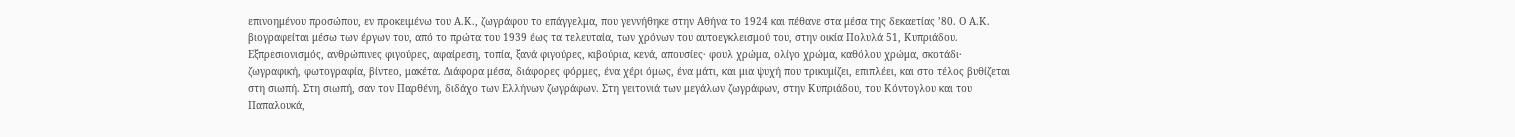επινοημένου προσώπου, εν προκειμένω του Α.Κ., ζωγράφου το επάγγελμα, που γεννήθηκε στην Αθήνα το 1924 και πέθανε στα μέσα της δεκαετίας ’80. Ο Α.Κ. βιογραφείται μέσω των έργων του, από το πρώτα του 1939 έως τα τελευταία, των χρόνων του αυτοεγκλεισμού του, στην οικία Πολυλά 51, Κυπριάδου. Εξπρεσιονισμός, ανθρώπινες φιγούρες, αφαίρεση, τοπία, ξανά φιγούρες, κιβούρια, κενά, απουσίες· φουλ χρώμα, ολίγο χρώμα, καθόλου χρώμα, σκοτάδι· ζωγραφική, φωτογραφία, βίντεο, μακέτα. Διάφορα μέσα, διάφορες φόρμες, ένα χέρι όμως, ένα μάτι, και μια ψυχή που τρικυμίζει, επιπλέει, και στο τέλος βυθίζεται στη σιωπή. Στη σιωπή, σαν τον Παρθένη, διδάχο των Ελλήνων ζωγράφων. Στη γειτονιά των μεγάλων ζωγράφων, στην Κυπριάδου, του Κόντογλου και του Παπαλουκά,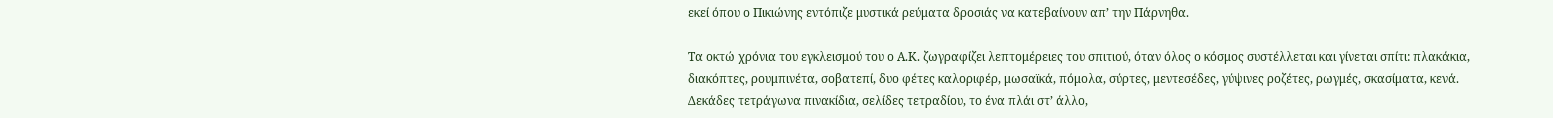εκεί όπου ο Πικιώνης εντόπιζε μυστικά ρεύματα δροσιάς να κατεβαίνουν απ’ την Πάρνηθα.

Τα οκτώ χρόνια του εγκλεισμού του ο Α.Κ. ζωγραφίζει λεπτομέρειες του σπιτιού, όταν όλος ο κόσμος συστέλλεται και γίνεται σπίτι: πλακάκια, διακόπτες, ρουμπινέτα, σοβατεπί, δυο φέτες καλοριφέρ, μωσαϊκά, πόμολα, σύρτες, μεντεσέδες, γύψινες ροζέτες, ρωγμές, σκασίματα, κενά. Δεκάδες τετράγωνα πινακίδια, σελίδες τετραδίου, το ένα πλάι στ’ άλλο,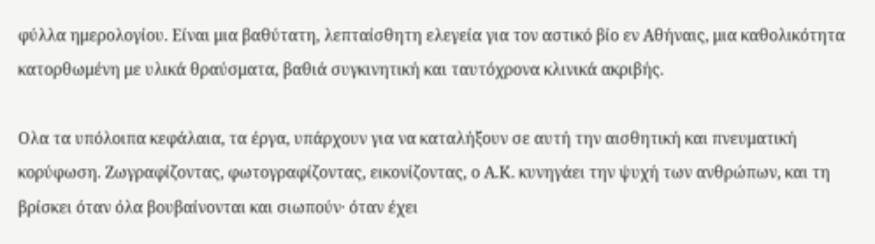φύλλα ημερολογίου. Είναι μια βαθύτατη, λεπταίσθητη ελεγεία για τον αστικό βίο εν Αθήναις, μια καθολικότητα κατορθωμένη με υλικά θραύσματα, βαθιά συγκινητική και ταυτόχρονα κλινικά ακριβής.

Ολα τα υπόλοιπα κεφάλαια, τα έργα, υπάρχουν για να καταλήξουν σε αυτή την αισθητική και πνευματική κορύφωση. Ζωγραφίζοντας, φωτογραφίζοντας, εικονίζοντας, ο Α.Κ. κυνηγάει την ψυχή των ανθρώπων, και τη βρίσκει όταν όλα βουβαίνονται και σιωπούν· όταν έχει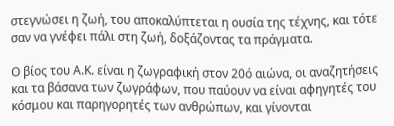στεγνώσει η ζωή, του αποκαλύπτεται η ουσία της τέχνης, και τότε σαν να γνέφει πάλι στη ζωή, δοξάζοντας τα πράγματα.

Ο βίος του Α.Κ. είναι η ζωγραφική στον 20ό αιώνα, οι αναζητήσεις και τα βάσανα των ζωγράφων, που παύουν να είναι αφηγητές του κόσμου και παρηγορητές των ανθρώπων, και γίνονται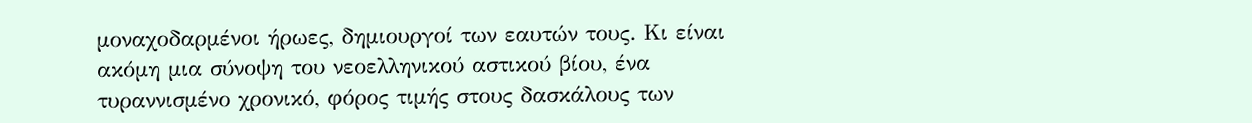μοναχοδαρμένοι ήρωες, δημιουργοί των εαυτών τους. Κι είναι ακόμη μια σύνοψη του νεοελληνικού αστικού βίου, ένα τυραννισμένο χρονικό, φόρος τιμής στους δασκάλους των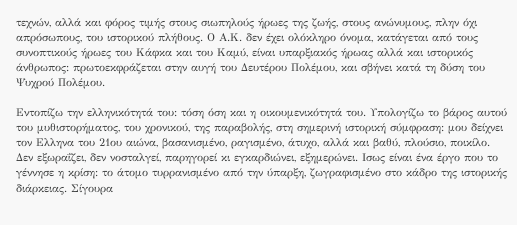τεχνών, αλλά και φόρος τιμής στους σιωπηλούς ήρωες της ζωής, στους ανώνυμους, πλην όχι απρόσωπους, του ιστορικού πλήθους. Ο Α.Κ. δεν έχει ολόκληρο όνομα, κατάγεται από τους συνοπτικούς ήρωες του Κάφκα και του Καμύ, είναι υπαρξιακός ήρωας αλλά και ιστορικός άνθρωπος: πρωτοεκφράζεται στην αυγή του Δευτέρου Πολέμου, και σβήνει κατά τη δύση του Ψυχρού Πολέμου.

Εντοπίζω την ελληνικότητά του: τόση όση και η οικουμενικότητά του. Υπολογίζω το βάρος αυτού του μυθιστορήματος, του χρονικού, της παραβολής, στη σημερινή ιστορική σύμφραση: μου δείχνει τον Ελληνα του 21ου αιώνα, βασανισμένο, ραγισμένο, άτυχο, αλλά και βαθύ, πλούσιο, ποικίλο. Δεν εξωραΐζει, δεν νοσταλγεί, παρηγορεί κι εγκαρδιώνει, εξημερώνει. Ισως είναι ένα έργο που το γέννησε η κρίση: το άτομο τυρρανισμένο από την ύπαρξη, ζωγραφισμένο στο κάδρο της ιστορικής διάρκειας. Σίγουρα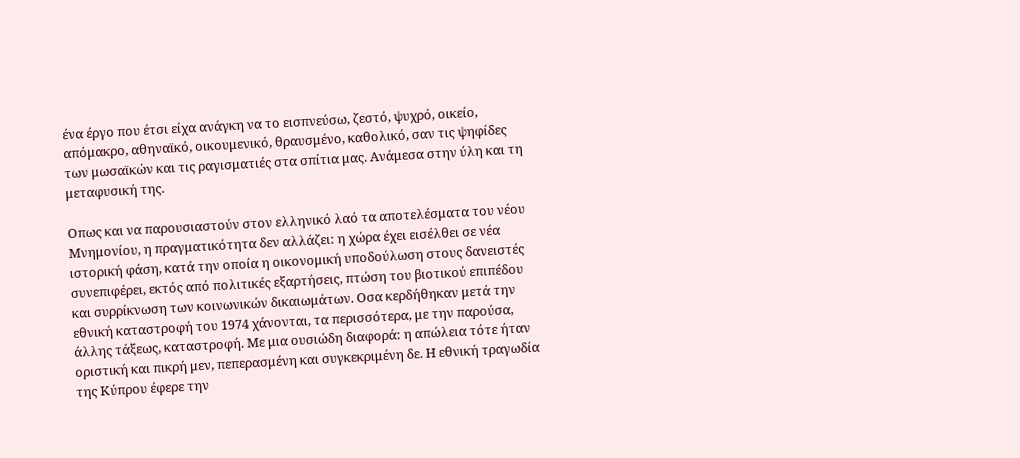ένα έργο που έτσι είχα ανάγκη να το εισπνεύσω, ζεστό, ψυχρό, οικείο, απόμακρο, αθηναϊκό, οικουμενικό, θραυσμένο, καθολικό, σαν τις ψηφίδες των μωσαϊκών και τις ραγισματιές στα σπίτια μας. Ανάμεσα στην ύλη και τη μεταφυσική της.

Οπως και να παρουσιαστούν στον ελληνικό λαό τα αποτελέσματα του νέου Μνημονίου, η πραγματικότητα δεν αλλάζει: η χώρα έχει εισέλθει σε νέα ιστορική φάση, κατά την οποία η οικονομική υποδούλωση στους δανειστές συνεπιφέρει, εκτός από πολιτικές εξαρτήσεις, πτώση του βιοτικού επιπέδου και συρρίκνωση των κοινωνικών δικαιωμάτων. Οσα κερδήθηκαν μετά την εθνική καταστροφή του 1974 χάνονται, τα περισσότερα, με την παρούσα, άλλης τάξεως, καταστροφή. Με μια ουσιώδη διαφορά: η απώλεια τότε ήταν οριστική και πικρή μεν, πεπερασμένη και συγκεκριμένη δε. Η εθνική τραγωδία της Κύπρου έφερε την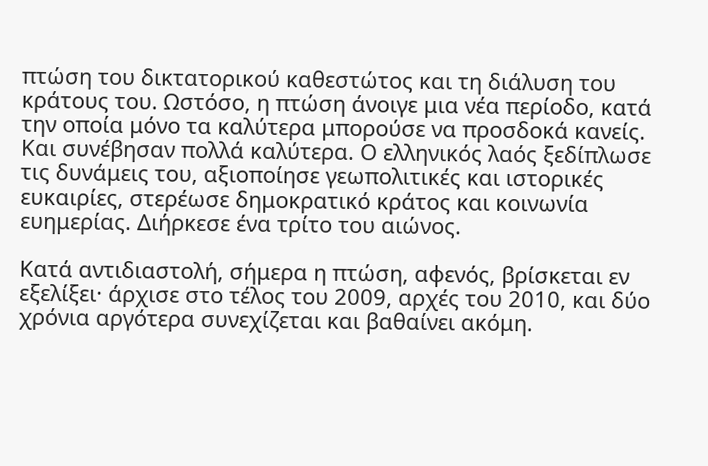πτώση του δικτατορικού καθεστώτος και τη διάλυση του κράτους του. Ωστόσο, η πτώση άνοιγε μια νέα περίοδο, κατά την οποία μόνο τα καλύτερα μπορούσε να προσδοκά κανείς. Και συνέβησαν πολλά καλύτερα. Ο ελληνικός λαός ξεδίπλωσε τις δυνάμεις του, αξιοποίησε γεωπολιτικές και ιστορικές ευκαιρίες, στερέωσε δημοκρατικό κράτος και κοινωνία ευημερίας. Διήρκεσε ένα τρίτο του αιώνος.

Κατά αντιδιαστολή, σήμερα η πτώση, αφενός, βρίσκεται εν εξελίξει· άρχισε στο τέλος του 2009, αρχές του 2010, και δύο χρόνια αργότερα συνεχίζεται και βαθαίνει ακόμη.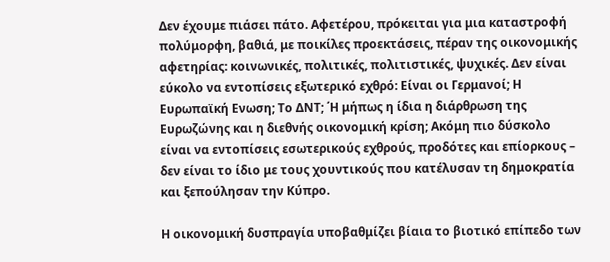Δεν έχουμε πιάσει πάτο. Αφετέρου, πρόκειται για μια καταστροφή πολύμορφη, βαθιά, με ποικίλες προεκτάσεις, πέραν της οικονομικής αφετηρίας: κοινωνικές, πολιτικές, πολιτιστικές, ψυχικές. Δεν είναι εύκολο να εντοπίσεις εξωτερικό εχθρό: Είναι οι Γερμανοί; Η Ευρωπαϊκή Ενωση; Το ΔΝΤ; ΄Η μήπως η ίδια η διάρθρωση της Ευρωζώνης και η διεθνής οικονομική κρίση; Ακόμη πιο δύσκολο είναι να εντοπίσεις εσωτερικούς εχθρούς, προδότες και επίορκους – δεν είναι το ίδιο με τους χουντικούς που κατέλυσαν τη δημοκρατία και ξεπούλησαν την Κύπρο.

Η οικονομική δυσπραγία υποβαθμίζει βίαια το βιοτικό επίπεδο των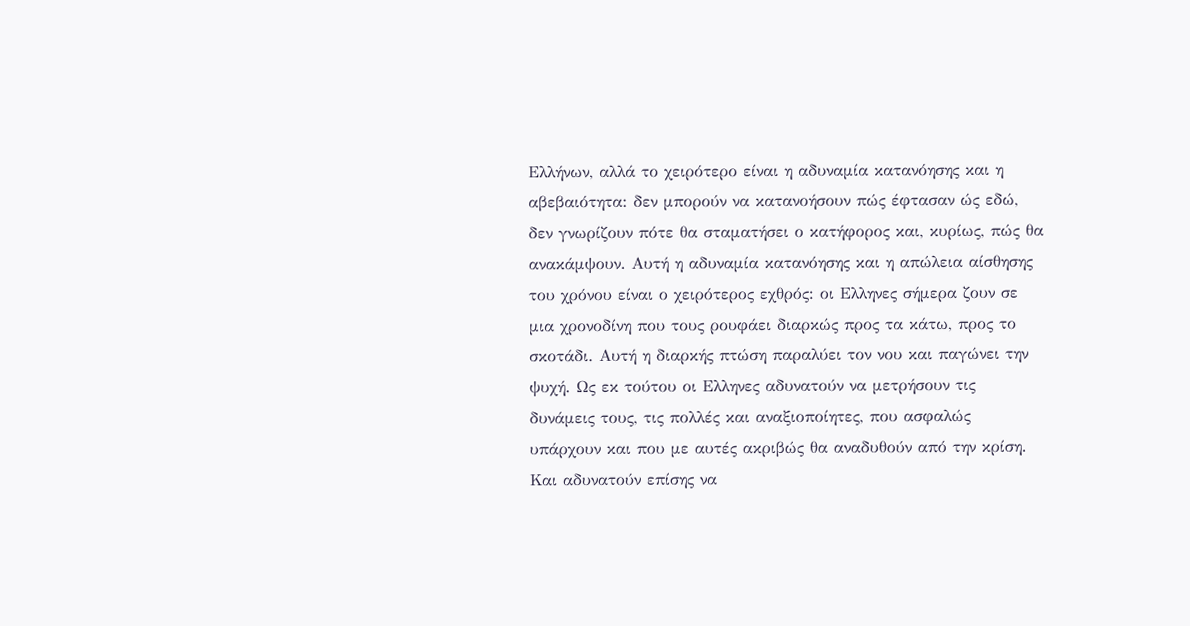Ελλήνων, αλλά το χειρότερο είναι η αδυναμία κατανόησης και η αβεβαιότητα: δεν μπορούν να κατανοήσουν πώς έφτασαν ώς εδώ, δεν γνωρίζουν πότε θα σταματήσει ο κατήφορος και, κυρίως, πώς θα ανακάμψουν. Αυτή η αδυναμία κατανόησης και η απώλεια αίσθησης του χρόνου είναι ο χειρότερος εχθρός: οι Ελληνες σήμερα ζουν σε μια χρονοδίνη που τους ρουφάει διαρκώς προς τα κάτω, προς το σκοτάδι. Αυτή η διαρκής πτώση παραλύει τον νου και παγώνει την ψυχή. Ως εκ τούτου οι Ελληνες αδυνατούν να μετρήσουν τις δυνάμεις τους, τις πολλές και αναξιοποίητες, που ασφαλώς υπάρχουν και που με αυτές ακριβώς θα αναδυθούν από την κρίση. Και αδυνατούν επίσης να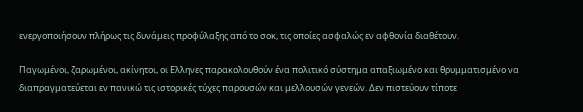ενεργοποιήσουν πλήρως τις δυνάμεις προφύλαξης από το σοκ, τις οποίες ασφαλώς εν αφθονία διαθέτουν.

Παγωμένοι, ζαρωμένοι, ακίνητοι, οι Ελληνες παρακολουθούν ένα πολιτικό σύστημα απαξιωμένο και θρυμματισμένο να διαπραγματεύεται εν πανικώ τις ιστορικές τύχες παρουσών και μελλουσών γενεών. Δεν πιστεύουν τίποτε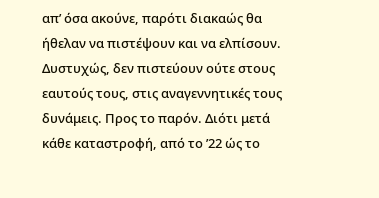απ’ όσα ακούνε, παρότι διακαώς θα ήθελαν να πιστέψουν και να ελπίσουν. Δυστυχώς, δεν πιστεύουν ούτε στους εαυτούς τους, στις αναγεννητικές τους δυνάμεις. Προς το παρόν. Διότι μετά κάθε καταστροφή, από το ’22 ώς το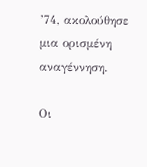’74, ακολούθησε μια ορισμένη αναγέννηση.

Οι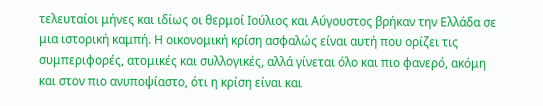τελευταίοι μήνες και ιδίως οι θερμοί Ιούλιος και Αύγουστος βρήκαν την Ελλάδα σε μια ιστορική καμπή. Η οικονομική κρίση ασφαλώς είναι αυτή που ορίζει τις συμπεριφορές, ατομικές και συλλογικές, αλλά γίνεται όλο και πιο φανερό, ακόμη και στον πιο ανυποψίαστο, ότι η κρίση είναι και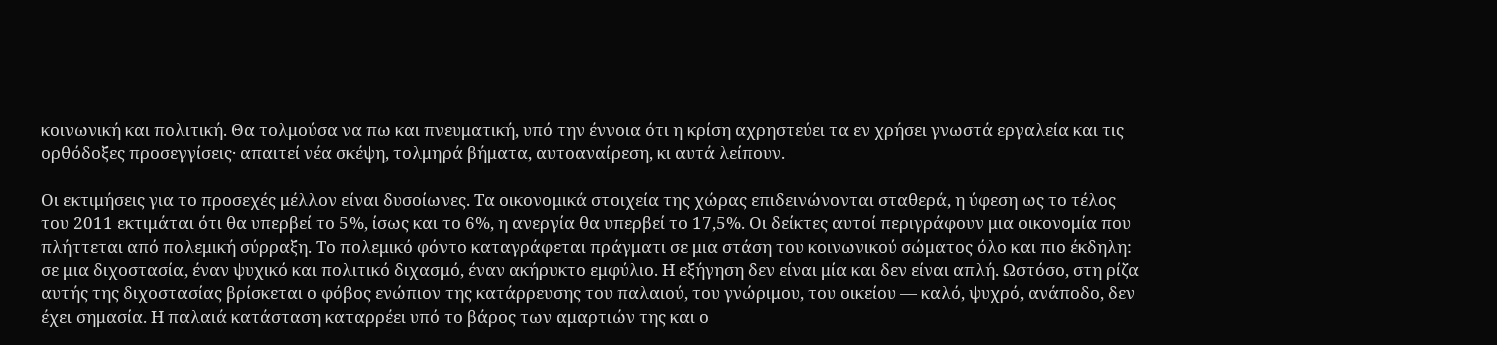κοινωνική και πολιτική. Θα τολμούσα να πω και πνευματική, υπό την έννοια ότι η κρίση αχρηστεύει τα εν χρήσει γνωστά εργαλεία και τις ορθόδοξες προσεγγίσεις· απαιτεί νέα σκέψη, τολμηρά βήματα, αυτοαναίρεση, κι αυτά λείπουν.

Οι εκτιμήσεις για το προσεχές μέλλον είναι δυσοίωνες. Τα οικονομικά στοιχεία της χώρας επιδεινώνονται σταθερά, η ύφεση ως το τέλος του 2011 εκτιμάται ότι θα υπερβεί το 5%, ίσως και το 6%, η ανεργία θα υπερβεί το 17,5%. Οι δείκτες αυτοί περιγράφουν μια οικονομία που πλήττεται από πολεμική σύρραξη. Το πολεμικό φόντο καταγράφεται πράγματι σε μια στάση του κοινωνικού σώματος όλο και πιο έκδηλη: σε μια διχοστασία, έναν ψυχικό και πολιτικό διχασμό, έναν ακήρυκτο εμφύλιο. Η εξήγηση δεν είναι μία και δεν είναι απλή. Ωστόσο, στη ρίζα αυτής της διχοστασίας βρίσκεται ο φόβος ενώπιον της κατάρρευσης του παλαιού, του γνώριμου, του οικείου ― καλό, ψυχρό, ανάποδο, δεν έχει σημασία. Η παλαιά κατάσταση καταρρέει υπό το βάρος των αμαρτιών της και ο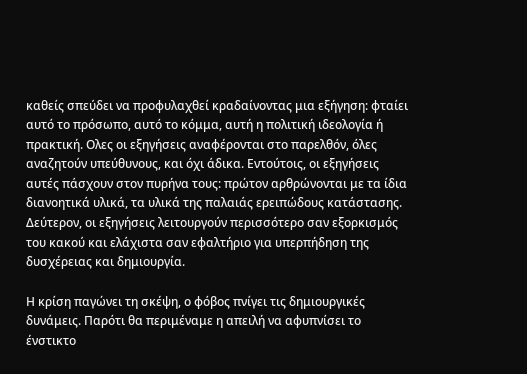καθείς σπεύδει να προφυλαχθεί κραδαίνοντας μια εξήγηση: φταίει αυτό το πρόσωπο, αυτό το κόμμα, αυτή η πολιτική ιδεολογία ή πρακτική. Ολες οι εξηγήσεις αναφέρονται στο παρελθόν, όλες αναζητούν υπεύθυνους, και όχι άδικα. Εντούτοις, οι εξηγήσεις αυτές πάσχουν στον πυρήνα τους: πρώτον αρθρώνονται με τα ίδια διανοητικά υλικά, τα υλικά της παλαιάς ερειπώδους κατάστασης. Δεύτερον, οι εξηγήσεις λειτουργούν περισσότερο σαν εξορκισμός του κακού και ελάχιστα σαν εφαλτήριο για υπερπήδηση της δυσχέρειας και δημιουργία.

Η κρίση παγώνει τη σκέψη, ο φόβος πνίγει τις δημιουργικές δυνάμεις. Παρότι θα περιμέναμε η απειλή να αφυπνίσει το ένστικτο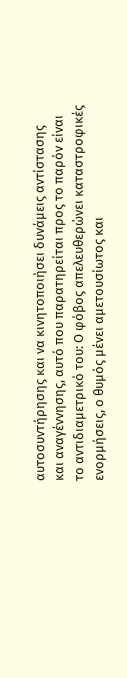αυτοσυντήρησης και να κινητοποιήσει δυνάμεις αντίστασης και αναγέννησης, αυτό που παρατηρείται προς το παρόν είναι το αντιδιαμετρικό του: Ο φόβος απελευθερώνει καταστροφικές ενορμήσεις, ο θυμός μένει αμετουσίωτος και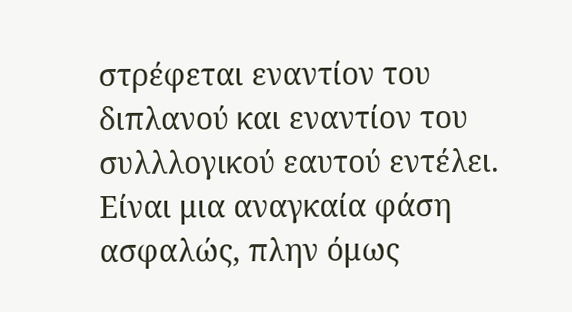στρέφεται εναντίον του διπλανού και εναντίον του συλλλογικού εαυτού εντέλει. Είναι μια αναγκαία φάση ασφαλώς, πλην όμως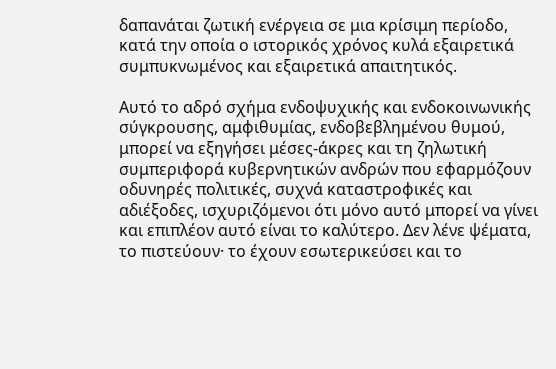δαπανάται ζωτική ενέργεια σε μια κρίσιμη περίοδο, κατά την οποία ο ιστορικός χρόνος κυλά εξαιρετικά συμπυκνωμένος και εξαιρετικά απαιτητικός.

Αυτό το αδρό σχήμα ενδοψυχικής και ενδοκοινωνικής σύγκρουσης, αμφιθυμίας, ενδοβεβλημένου θυμού, μπορεί να εξηγήσει μέσες-άκρες και τη ζηλωτική συμπεριφορά κυβερνητικών ανδρών που εφαρμόζουν οδυνηρές πολιτικές, συχνά καταστροφικές και αδιέξοδες, ισχυριζόμενοι ότι μόνο αυτό μπορεί να γίνει και επιπλέον αυτό είναι το καλύτερο. Δεν λένε ψέματα, το πιστεύουν· το έχουν εσωτερικεύσει και το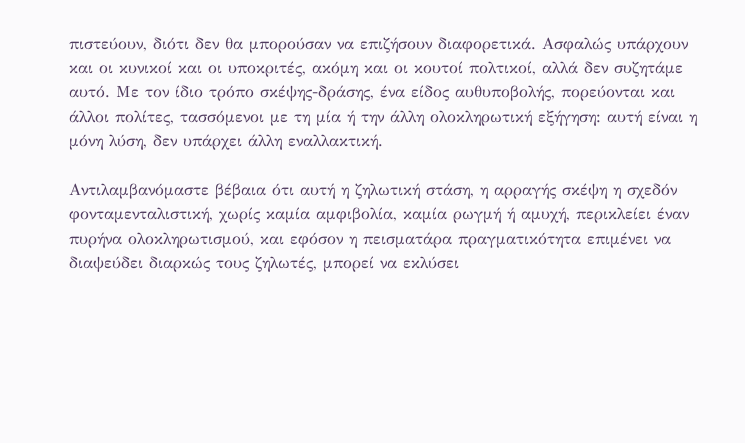πιστεύουν, διότι δεν θα μπορούσαν να επιζήσουν διαφορετικά. Ασφαλώς υπάρχουν και οι κυνικοί και οι υποκριτές, ακόμη και οι κουτοί πολτικοί, αλλά δεν συζητάμε αυτό. Με τον ίδιο τρόπο σκέψης-δράσης, ένα είδος αυθυποβολής, πορεύονται και άλλοι πολίτες, τασσόμενοι με τη μία ή την άλλη ολοκληρωτική εξήγηση: αυτή είναι η μόνη λύση, δεν υπάρχει άλλη εναλλακτική.

Αντιλαμβανόμαστε βέβαια ότι αυτή η ζηλωτική στάση, η αρραγής σκέψη η σχεδόν φονταμενταλιστική, χωρίς καμία αμφιβολία, καμία ρωγμή ή αμυχή, περικλείει έναν πυρήνα ολοκληρωτισμού, και εφόσον η πεισματάρα πραγματικότητα επιμένει να διαψεύδει διαρκώς τους ζηλωτές, μπορεί να εκλύσει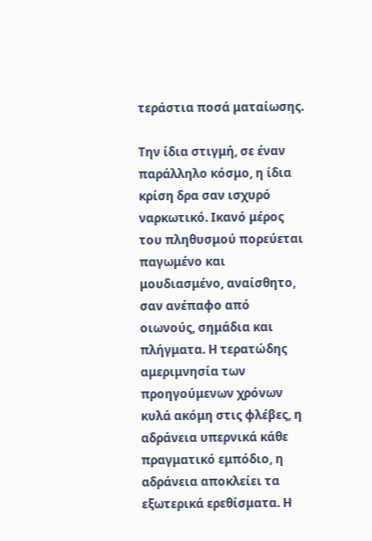τεράστια ποσά ματαίωσης.

Την ίδια στιγμή, σε έναν παράλληλο κόσμο, η ίδια κρίση δρα σαν ισχυρό ναρκωτικό. Ικανό μέρος του πληθυσμού πορεύεται παγωμένο και μουδιασμένο, αναίσθητο, σαν ανέπαφο από οιωνούς, σημάδια και πλήγματα. Η τερατώδης αμεριμνησία των προηγούμενων χρόνων κυλά ακόμη στις φλέβες, η αδράνεια υπερνικά κάθε πραγματικό εμπόδιο, η αδράνεια αποκλείει τα εξωτερικά ερεθίσματα. Η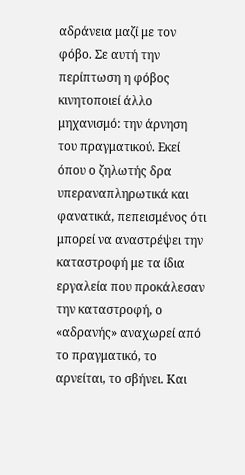αδράνεια μαζί με τον φόβο. Σε αυτή την περίπτωση η φόβος κινητοποιεί άλλο μηχανισμό: την άρνηση του πραγματικού. Εκεί όπου ο ζηλωτής δρα υπεραναπληρωτικά και φανατικά, πεπεισμένος ότι μπορεί να αναστρέψει την καταστροφή με τα ίδια εργαλεία που προκάλεσαν την καταστροφή, ο «αδρανής» αναχωρεί από το πραγματικό, το αρνείται, το σβήνει. Και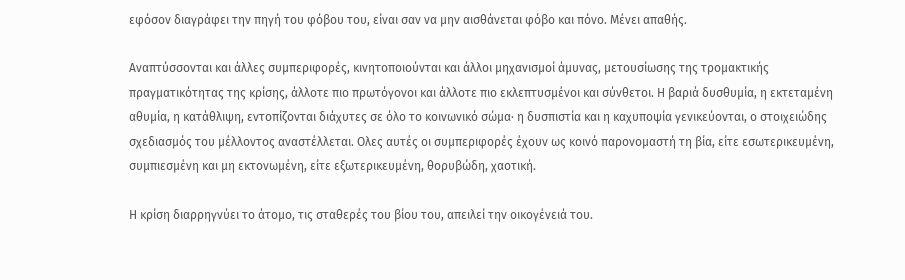εφόσον διαγράφει την πηγή του φόβου του, είναι σαν να μην αισθάνεται φόβο και πόνο. Μένει απαθής.

Αναπτύσσονται και άλλες συμπεριφορές, κινητοποιούνται και άλλοι μηχανισμοί άμυνας, μετουσίωσης της τρομακτικής πραγματικότητας της κρίσης, άλλοτε πιο πρωτόγονοι και άλλοτε πιο εκλεπτυσμένοι και σύνθετοι. Η βαριά δυσθυμία, η εκτεταμένη αθυμία, η κατάθλιψη, εντοπίζονται διάχυτες σε όλο το κοινωνικό σώμα· η δυσπιστία και η καχυποψία γενικεύονται, ο στοιχειώδης σχεδιασμός του μέλλοντος αναστέλλεται. Ολες αυτές οι συμπεριφορές έχουν ως κοινό παρονομαστή τη βία, είτε εσωτερικευμένη, συμπιεσμένη και μη εκτονωμένη, είτε εξωτερικευμένη, θορυβώδη, χαοτική.

Η κρίση διαρρηγνύει το άτομο, τις σταθερές του βίου του, απειλεί την οικογένειά του.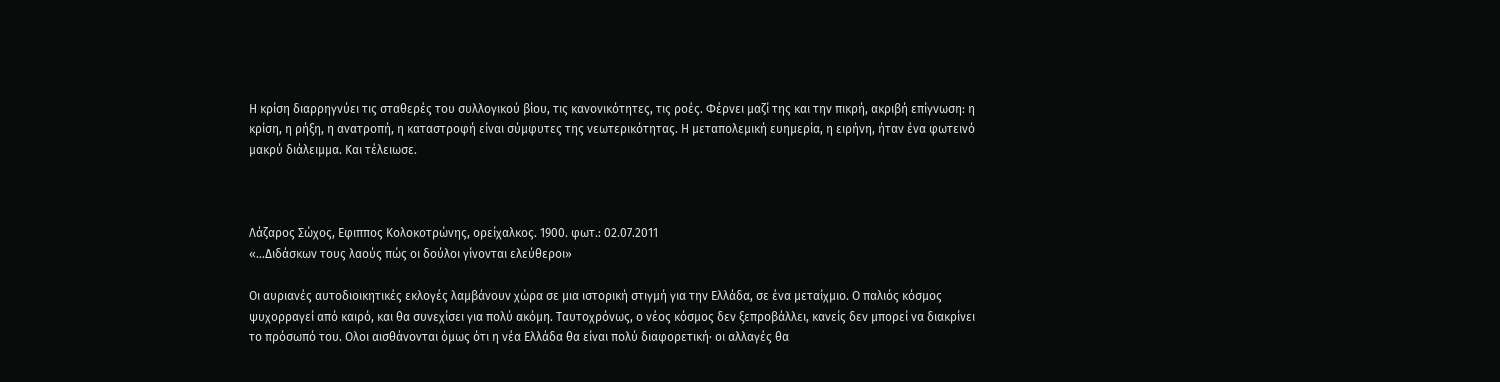Η κρίση διαρρηγνύει τις σταθερές του συλλογικού βίου, τις κανονικότητες, τις ροές. Φέρνει μαζί της και την πικρή, ακριβή επίγνωση: η κρίση, η ρήξη, η ανατροπή, η καταστροφή είναι σύμφυτες της νεωτερικότητας. Η μεταπολεμική ευημερία, η ειρήνη, ήταν ένα φωτεινό μακρύ διάλειμμα. Και τέλειωσε.



Λάζαρος Σώχος, Εφιππος Κολοκοτρώνης, ορείχαλκος. 1900. φωτ.: 02.07.2011
«…Διδάσκων τους λαούς πώς οι δούλοι γίνονται ελεύθεροι»

Οι αυριανές αυτοδιοικητικές εκλογές λαμβάνουν χώρα σε μια ιστορική στιγμή για την Ελλάδα, σε ένα μεταίχμιο. Ο παλιός κόσμος ψυχορραγεί από καιρό, και θα συνεχίσει για πολύ ακόμη. Ταυτοχρόνως, ο νέος κόσμος δεν ξεπροβάλλει, κανείς δεν μπορεί να διακρίνει το πρόσωπό του. Ολοι αισθάνονται όμως ότι η νέα Ελλάδα θα είναι πολύ διαφορετική· οι αλλαγές θα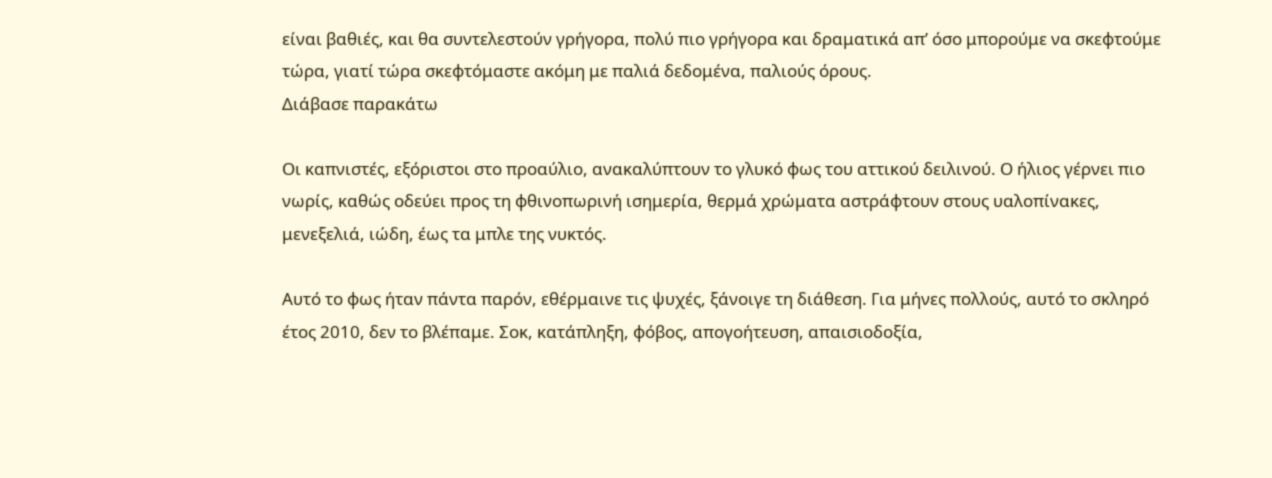είναι βαθιές, και θα συντελεστούν γρήγορα, πολύ πιο γρήγορα και δραματικά απ’ όσο μπορούμε να σκεφτούμε τώρα, γιατί τώρα σκεφτόμαστε ακόμη με παλιά δεδομένα, παλιούς όρους.
Διάβασε παρακάτω

Οι καπνιστές, εξόριστοι στο προαύλιο, ανακαλύπτουν το γλυκό φως του αττικού δειλινού. Ο ήλιος γέρνει πιο νωρίς, καθώς οδεύει προς τη φθινοπωρινή ισημερία, θερμά χρώματα αστράφτουν στους υαλοπίνακες, μενεξελιά, ιώδη, έως τα μπλε της νυκτός.

Αυτό το φως ήταν πάντα παρόν, εθέρμαινε τις ψυχές, ξάνοιγε τη διάθεση. Για μήνες πολλούς, αυτό το σκληρό έτος 2010, δεν το βλέπαμε. Σοκ, κατάπληξη, φόβος, απογοήτευση, απαισιοδοξία,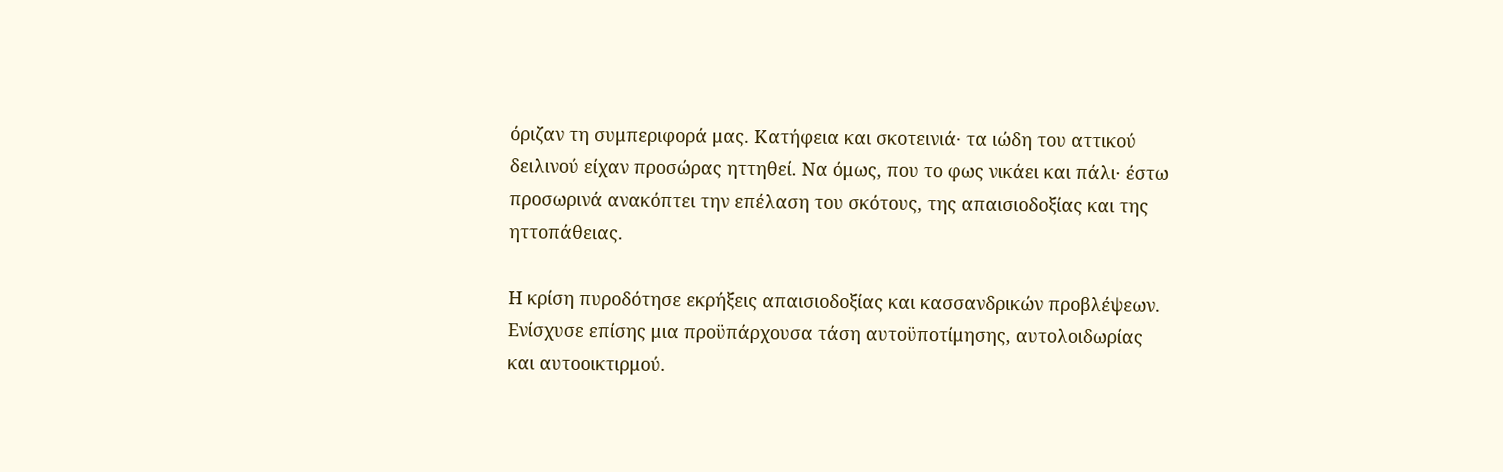όριζαν τη συμπεριφορά μας. Κατήφεια και σκοτεινιά· τα ιώδη του αττικού δειλινού είχαν προσώρας ηττηθεί. Να όμως, που το φως νικάει και πάλι· έστω προσωρινά ανακόπτει την επέλαση του σκότους, της απαισιοδοξίας και της ηττοπάθειας.

Η κρίση πυροδότησε εκρήξεις απαισιοδοξίας και κασσανδρικών προβλέψεων. Ενίσχυσε επίσης μια προϋπάρχουσα τάση αυτοϋποτίμησης, αυτολοιδωρίας και αυτοοικτιρμού.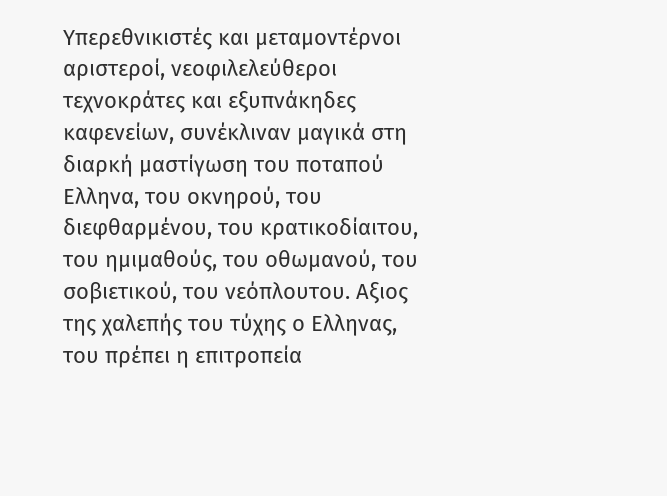Υπερεθνικιστές και μεταμοντέρνοι αριστεροί, νεοφιλελεύθεροι τεχνοκράτες και εξυπνάκηδες καφενείων, συνέκλιναν μαγικά στη διαρκή μαστίγωση του ποταπού Ελληνα, του οκνηρού, του διεφθαρμένου, του κρατικοδίαιτου, του ημιμαθούς, του οθωμανού, του σοβιετικού, του νεόπλουτου. Αξιος της χαλεπής του τύχης ο Ελληνας, του πρέπει η επιτροπεία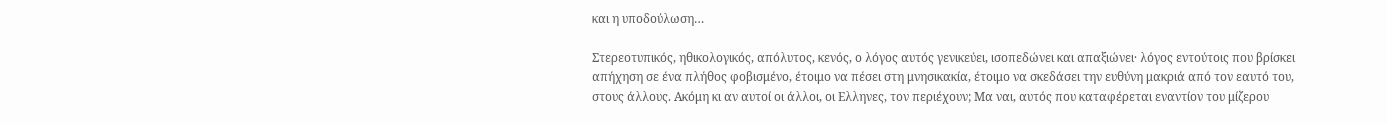και η υποδούλωση…

Στερεοτυπικός, ηθικολογικός, απόλυτος, κενός, ο λόγος αυτός γενικεύει, ισοπεδώνει και απαξιώνει· λόγος εντούτοις που βρίσκει απήχηση σε ένα πλήθος φοβισμένο, έτοιμο να πέσει στη μνησικακία, έτοιμο να σκεδάσει την ευθύνη μακριά από τον εαυτό του, στους άλλους. Ακόμη κι αν αυτοί οι άλλοι, οι Ελληνες, τον περιέχουν; Μα ναι, αυτός που καταφέρεται εναντίον του μίζερου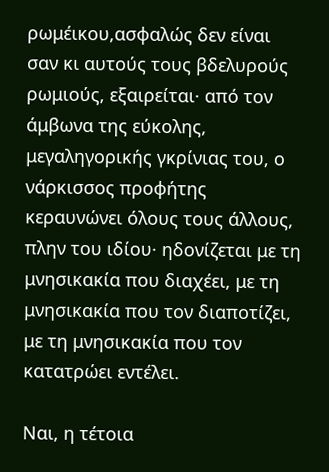ρωμέικου,ασφαλώς δεν είναι σαν κι αυτούς τους βδελυρούς ρωμιούς, εξαιρείται· από τον άμβωνα της εύκολης, μεγαληγορικής γκρίνιας του, ο νάρκισσος προφήτης κεραυνώνει όλους τους άλλους, πλην του ιδίου· ηδονίζεται με τη μνησικακία που διαχέει, με τη μνησικακία που τον διαποτίζει, με τη μνησικακία που τον κατατρώει εντέλει.

Ναι, η τέτοια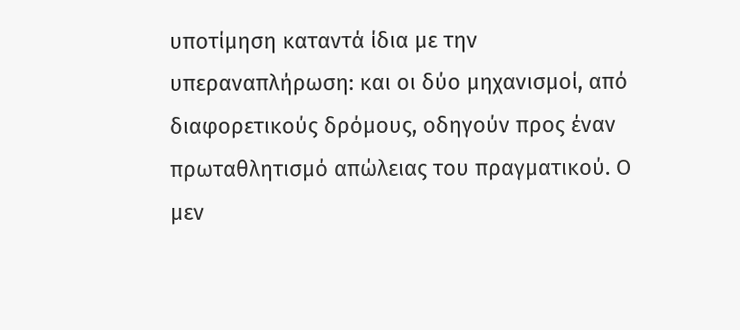υποτίμηση καταντά ίδια με την υπεραναπλήρωση: και οι δύο μηχανισμοί, από διαφορετικούς δρόμους, οδηγούν προς έναν πρωταθλητισμό απώλειας του πραγματικού. Ο μεν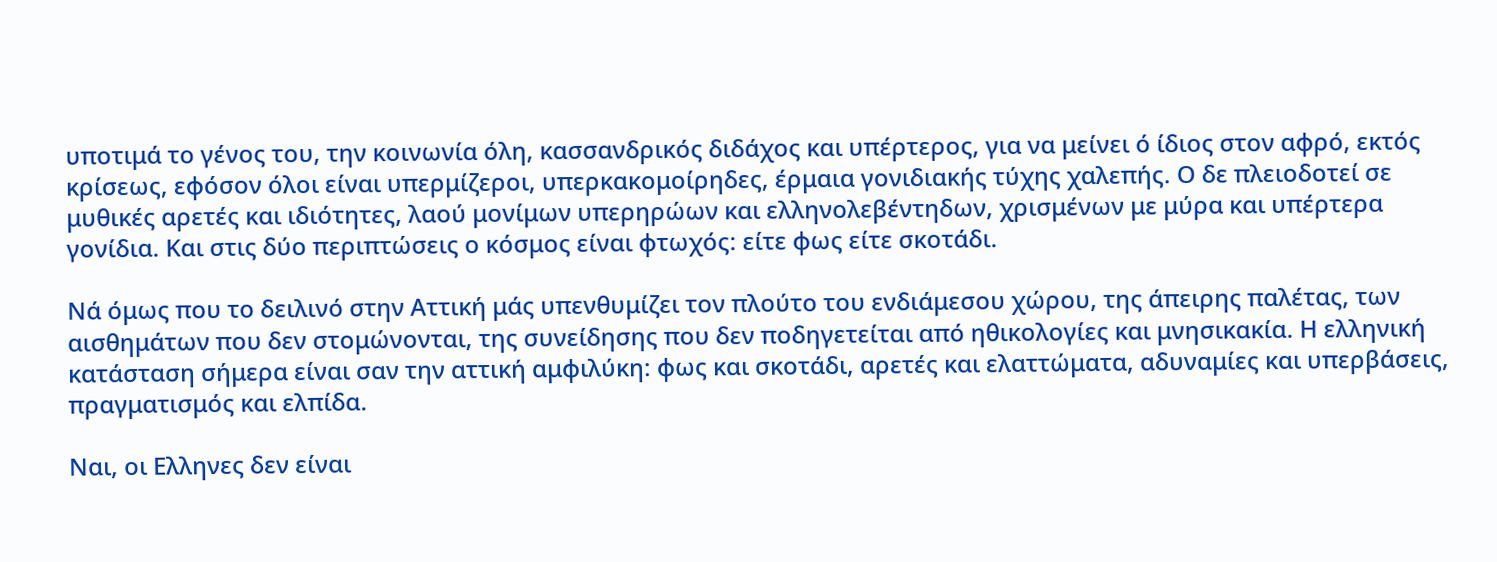υποτιμά το γένος του, την κοινωνία όλη, κασσανδρικός διδάχος και υπέρτερος, για να μείνει ό ίδιος στον αφρό, εκτός κρίσεως, εφόσον όλοι είναι υπερμίζεροι, υπερκακομοίρηδες, έρμαια γονιδιακής τύχης χαλεπής. Ο δε πλειοδοτεί σε μυθικές αρετές και ιδιότητες, λαού μονίμων υπερηρώων και ελληνολεβέντηδων, χρισμένων με μύρα και υπέρτερα γονίδια. Και στις δύο περιπτώσεις ο κόσμος είναι φτωχός: είτε φως είτε σκοτάδι.

Νά όμως που το δειλινό στην Αττική μάς υπενθυμίζει τον πλούτο του ενδιάμεσου χώρου, της άπειρης παλέτας, των αισθημάτων που δεν στομώνονται, της συνείδησης που δεν ποδηγετείται από ηθικολογίες και μνησικακία. Η ελληνική κατάσταση σήμερα είναι σαν την αττική αμφιλύκη: φως και σκοτάδι, αρετές και ελαττώματα, αδυναμίες και υπερβάσεις, πραγματισμός και ελπίδα.

Ναι, οι Ελληνες δεν είναι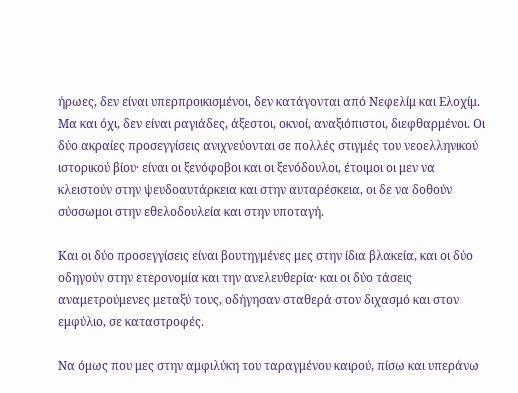ήρωες, δεν είναι υπερπροικισμένοι, δεν κατάγονται από Νεφελίμ και Ελοχίμ. Μα και όχι, δεν είναι ραγιάδες, άξεστοι, οκνοί, αναξιόπιστοι, διεφθαρμένοι. Οι δύο ακραίες προσεγγίσεις ανιχνεύονται σε πολλές στιγμές του νεοελληνικού ιστορικού βίου· είναι οι ξενόφοβοι και οι ξενόδουλοι, έτοιμοι οι μεν να κλειστούν στην ψευδοαυτάρκεια και στην αυταρέσκεια, οι δε να δοθούν σύσσωμοι στην εθελοδουλεία και στην υποταγή.

Και οι δύο προσεγγίσεις είναι βουτηγμένες μες στην ίδια βλακεία, και οι δύο οδηγούν στην ετερονομία και την ανελευθερία· και οι δύο τάσεις αναμετρούμενες μεταξύ τους, οδήγησαν σταθερά στον διχασμό και στον εμφύλιο, σε καταστροφές.

Να όμως που μες στην αμφιλύκη του ταραγμένου καιρού, πίσω και υπεράνω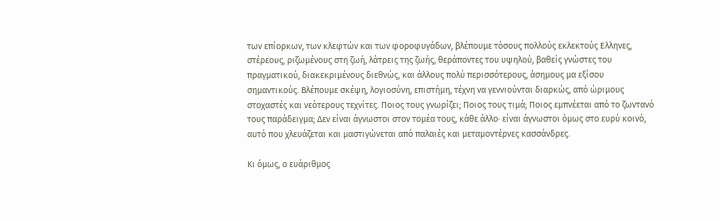των επίορκων, των κλεφτών και των φοροφυγάδων, βλέπουμε τόσους πολλούς εκλεκτούς Ελληνες, στέρεους, ριζωμένους στη ζωή, λάτρεις της ζωής, θεράποντες του υψηλού, βαθείς γνώστες του πραγματικού, διακεκριμένους διεθνώς, και άλλους πολύ περισσότερους, άσημους μα εξίσου σημαντικούς. Βλέπουμε σκέψη, λογιοσύνη, επιστήμη, τέχνη να γεννιούνται διαρκώς, από ώριμους στοχαστές και νεότερους τεχνίτες. Ποιος τους γνωρίζει; Ποιος τους τιμά; Ποιος εμπνέεται από το ζωντανό τους παράδειγμα; Δεν είναι άγνωστοι στον τομέα τους, κάθε άλλο· είναι άγνωστοι όμως στο ευρύ κοινό, αυτό που χλευάζεται και μαστιγώνεται από παλαιές και μεταμοντέρνες κασσάνδρες.

Κι όμως, ο ευάριθμος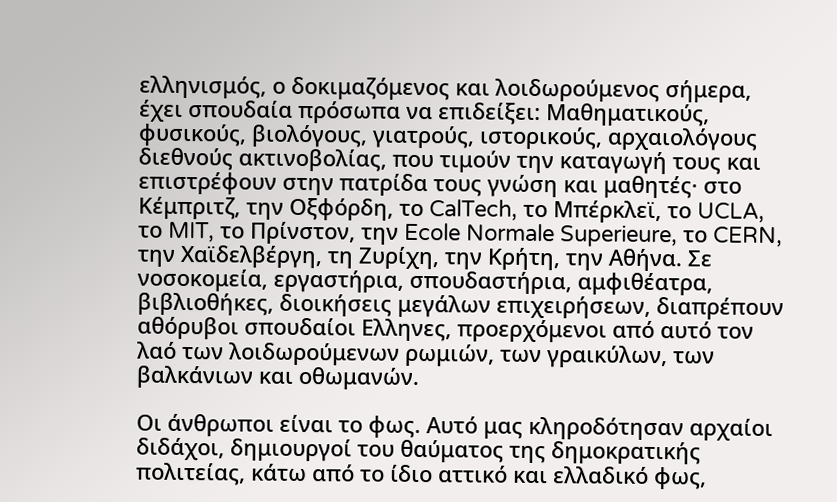ελληνισμός, ο δοκιμαζόμενος και λοιδωρούμενος σήμερα, έχει σπουδαία πρόσωπα να επιδείξει: Μαθηματικούς, φυσικούς, βιολόγους, γιατρούς, ιστορικούς, αρχαιολόγους διεθνούς ακτινοβολίας, που τιμούν την καταγωγή τους και επιστρέφουν στην πατρίδα τους γνώση και μαθητές· στο Κέμπριτζ, την Οξφόρδη, το CalTech, το Μπέρκλεϊ, το UCLA, το MIT, το Πρίνστον, την Ecole Normale Superieure, το CERN, την Χαϊδελβέργη, τη Ζυρίχη, την Κρήτη, την Αθήνα. Σε νοσοκομεία, εργαστήρια, σπουδαστήρια, αμφιθέατρα, βιβλιοθήκες, διοικήσεις μεγάλων επιχειρήσεων, διαπρέπουν αθόρυβοι σπουδαίοι Ελληνες, προερχόμενοι από αυτό τον λαό των λοιδωρούμενων ρωμιών, των γραικύλων, των βαλκάνιων και οθωμανών.

Οι άνθρωποι είναι το φως. Αυτό μας κληροδότησαν αρχαίοι διδάχοι, δημιουργοί του θαύματος της δημοκρατικής πολιτείας, κάτω από το ίδιο αττικό και ελλαδικό φως,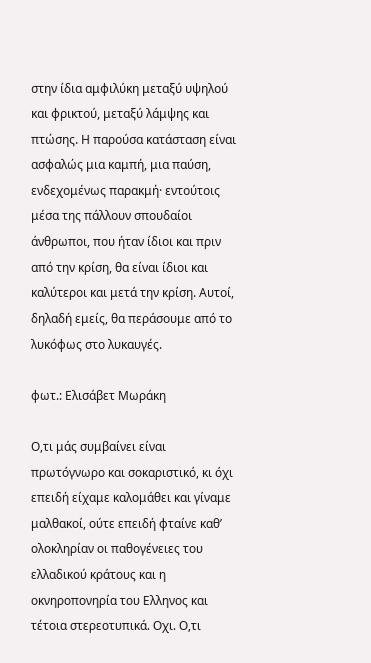στην ίδια αμφιλύκη μεταξύ υψηλού και φρικτού, μεταξύ λάμψης και πτώσης. Η παρούσα κατάσταση είναι ασφαλώς μια καμπή, μια παύση, ενδεχομένως παρακμή· εντούτοις μέσα της πάλλουν σπουδαίοι άνθρωποι, που ήταν ίδιοι και πριν από την κρίση, θα είναι ίδιοι και καλύτεροι και μετά την κρίση. Αυτοί, δηλαδή εμείς, θα περάσουμε από το λυκόφως στο λυκαυγές.

φωτ.: Ελισάβετ Μωράκη

Ο,τι μάς συμβαίνει είναι πρωτόγνωρο και σοκαριστικό, κι όχι επειδή είχαμε καλομάθει και γίναμε μαλθακοί, ούτε επειδή φταίνε καθ’ ολοκληρίαν οι παθογένειες του ελλαδικού κράτους και η οκνηροπονηρία του Ελληνος και τέτοια στερεοτυπικά. Οχι. Ο,τι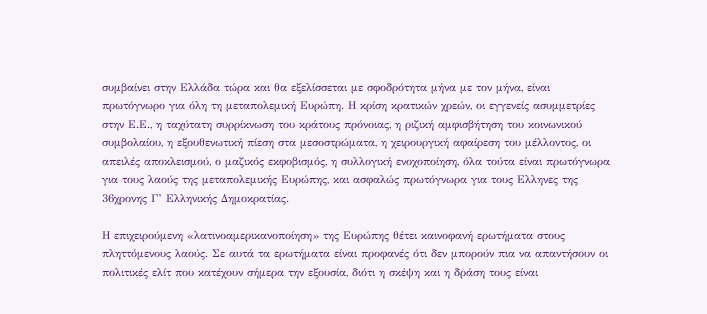συμβαίνει στην Ελλάδα τώρα και θα εξελίσσεται με σφοδρότητα μήνα με τον μήνα, είναι πρωτόγνωρο για όλη τη μεταπολεμική Ευρώπη. Η κρίση κρατικών χρεών, οι εγγενείς ασυμμετρίες στην Ε.Ε., η ταχύτατη συρρίκνωση του κράτους πρόνοιας, η ριζική αμφισβήτηση του κοινωνικού συμβολαίου, η εξουθενωτική πίεση στα μεσοστρώματα, η χειρουργική αφαίρεση του μέλλοντος, οι απειλές αποκλεισμού, ο μαζικός εκφοβισμός, η συλλογική ενοχοποίηση, όλα τούτα είναι πρωτόγνωρα για τους λαούς της μεταπολεμικής Ευρώπης, και ασφαλώς πρωτόγνωρα για τους Ελληνες της 36χρονης Γ’ Ελληνικής Δημοκρατίας.

Η επιχειρούμενη «λατινοαμερικανοποίηση» της Ευρώπης θέτει καινοφανή ερωτήματα στους πληττόμενους λαούς. Σε αυτά τα ερωτήματα είναι προφανές ότι δεν μπορούν πια να απαντήσουν οι πολιτικές ελίτ που κατέχουν σήμερα την εξουσία, διότι η σκέψη και η δράση τους είναι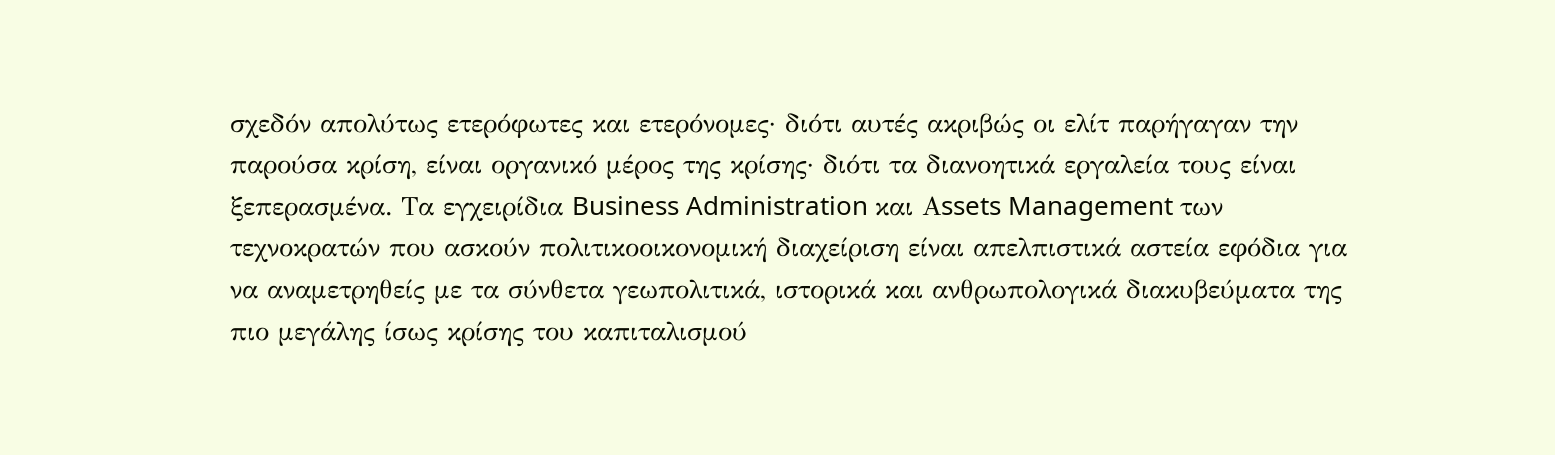σχεδόν απολύτως ετερόφωτες και ετερόνομες· διότι αυτές ακριβώς οι ελίτ παρήγαγαν την παρούσα κρίση, είναι οργανικό μέρος της κρίσης· διότι τα διανοητικά εργαλεία τους είναι ξεπερασμένα. Τα εγχειρίδια Business Administration και Αssets Management των τεχνοκρατών που ασκούν πολιτικοοικονομική διαχείριση είναι απελπιστικά αστεία εφόδια για να αναμετρηθείς με τα σύνθετα γεωπολιτικά, ιστορικά και ανθρωπολογικά διακυβεύματα της πιο μεγάλης ίσως κρίσης του καπιταλισμού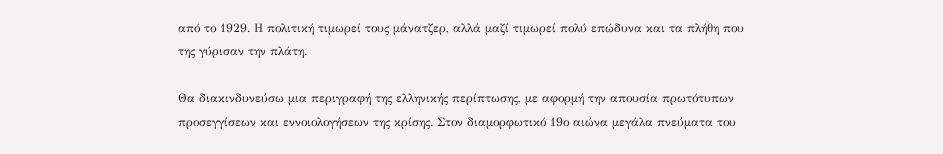από το 1929. Η πολιτική τιμωρεί τους μάνατζερ, αλλά μαζί τιμωρεί πολύ επώδυνα και τα πλήθη που της γύρισαν την πλάτη.

Θα διακινδυνεύσω μια περιγραφή της ελληνικής περίπτωσης, με αφορμή την απουσία πρωτότυπων προσεγγίσεων και εννοιολογήσεων της κρίσης. Στον διαμορφωτικό 19ο αιώνα μεγάλα πνεύματα του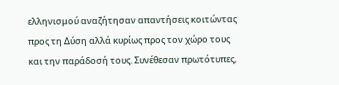ελληνισμού αναζήτησαν απαντήσεις κοιτώντας προς τη Δύση αλλά κυρίως προς τον χώρο τους και την παράδοσή τους. Συνέθεσαν πρωτότυπες,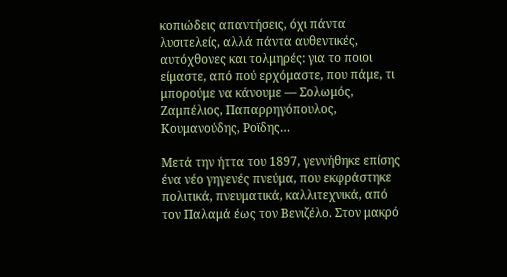κοπιώδεις απαντήσεις, όχι πάντα λυσιτελείς, αλλά πάντα αυθεντικές, αυτόχθονες και τολμηρές: για το ποιοι είμαστε, από πού ερχόμαστε, που πάμε, τι μπορούμε να κάνουμε ― Σολωμός, Ζαμπέλιος, Παπαρρηγόπουλος, Κουμανούδης, Ροϊδης…

Μετά την ήττα του 1897, γεννήθηκε επίσης ένα νέο γηγενές πνεύμα, που εκφράστηκε πολιτικά, πνευματικά, καλλιτεχνικά, από τον Παλαμά έως τον Βενιζέλο. Στον μακρό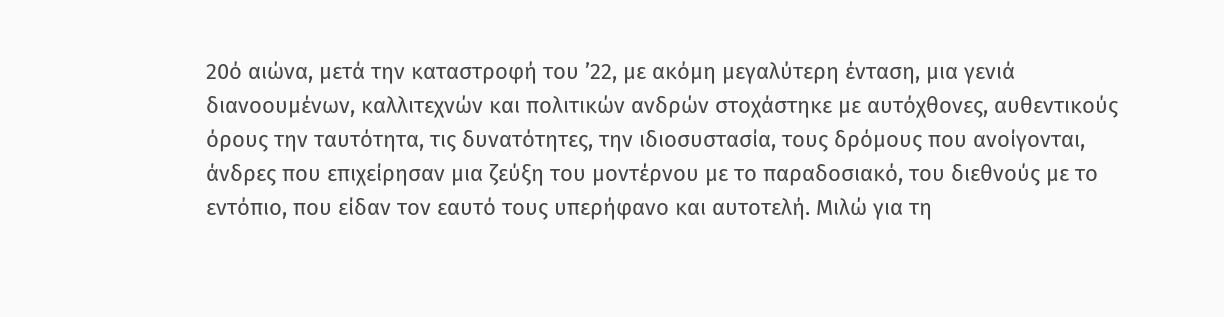20ό αιώνα, μετά την καταστροφή του ’22, με ακόμη μεγαλύτερη ένταση, μια γενιά διανοουμένων, καλλιτεχνών και πολιτικών ανδρών στοχάστηκε με αυτόχθονες, αυθεντικούς όρους την ταυτότητα, τις δυνατότητες, την ιδιοσυστασία, τους δρόμους που ανοίγονται, άνδρες που επιχείρησαν μια ζεύξη του μοντέρνου με το παραδοσιακό, του διεθνούς με το εντόπιο, που είδαν τον εαυτό τους υπερήφανο και αυτοτελή. Μιλώ για τη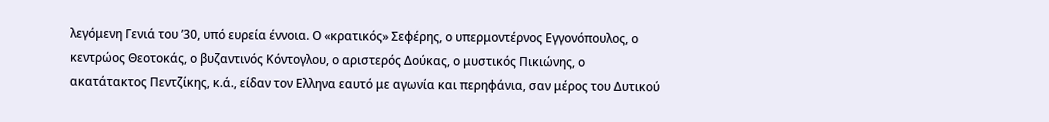λεγόμενη Γενιά του ’30, υπό ευρεία έννοια. Ο «κρατικός» Σεφέρης, ο υπερμοντέρνος Εγγονόπουλος, ο κεντρώος Θεοτοκάς, ο βυζαντινός Κόντογλου, ο αριστερός Δούκας, ο μυστικός Πικιώνης, ο ακατάτακτος Πεντζίκης, κ.ά., είδαν τον Ελληνα εαυτό με αγωνία και περηφάνια, σαν μέρος του Δυτικού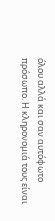όλου αλλά και σαν αυτόφωτο πρόσωπο. Η κληρονομιά τους είναι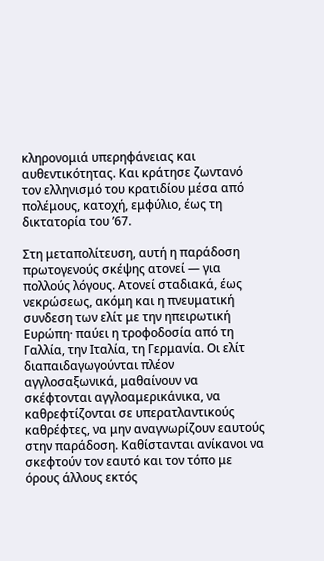κληρονομιά υπερηφάνειας και αυθεντικότητας. Και κράτησε ζωντανό τον ελληνισμό του κρατιδίου μέσα από πολέμους, κατοχή, εμφύλιο, έως τη δικτατορία του ’67.

Στη μεταπολίτευση, αυτή η παράδοση πρωτογενούς σκέψης ατονεί ― για πολλούς λόγους. Ατονεί σταδιακά, έως νεκρώσεως, ακόμη και η πνευματική συνδεση των ελίτ με την ηπειρωτική Ευρώπη· παύει η τροφοδοσία από τη Γαλλία, την Ιταλία, τη Γερμανία. Οι ελίτ διαπαιδαγωγούνται πλέον αγγλοσαξωνικά, μαθαίνουν να σκέφτονται αγγλοαμερικάνικα, να καθρεφτίζονται σε υπερατλαντικούς καθρέφτες, να μην αναγνωρίζουν εαυτούς στην παράδοση. Καθίστανται ανίκανοι να σκεφτούν τον εαυτό και τον τόπο με όρους άλλους εκτός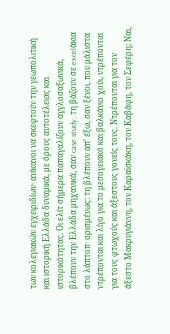των κολεγιακών εγχειριδίων· ανίκανοι να σκεφτούν την γεωπολιτική και ιστορική Ελλάδα δυναμικά, με όρους αυτοτέλειας και ιστορικότητας. Οι ελίτ σήμερα παπαγαλίζουν αγγλοσαξωνικά, βλέπουν την Ελλάδα μηχανικά, σαν case study, τη βάζουν σε excelάκια στο λάπτοπ· ορισμένως: τη βλέπουν απ’ έξω, σαν ξένοι, που μάλιστα ντρέπονται και λίγο για το μεσογειακό και βαλκάνιο χούι, ντρέπονται για τους φτωχούς και άξεστους γονείς τους. Ντρέπονται για τον άξεστο Μακρυγιάννη, τον Καραϊσκάκη, τον Καβάφη, τον Σεφέρη; Ναι,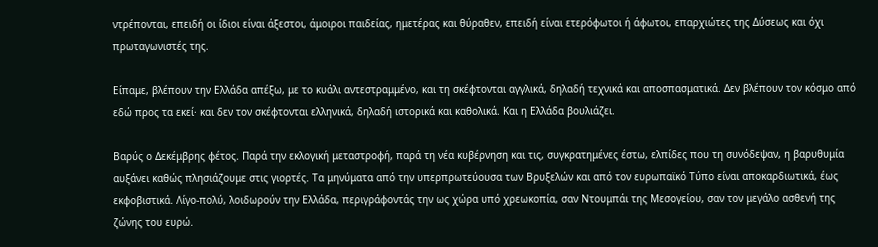ντρέπονται, επειδή οι ίδιοι είναι άξεστοι, άμοιροι παιδείας, ημετέρας και θύραθεν, επειδή είναι ετερόφωτοι ή άφωτοι, επαρχιώτες της Δύσεως και όχι πρωταγωνιστές της.

Είπαμε, βλέπουν την Ελλάδα απέξω, με το κυάλι αντεστραμμένο, και τη σκέφτονται αγγλικά, δηλαδή τεχνικά και αποσπασματικά. Δεν βλέπουν τον κόσμο από εδώ προς τα εκεί· και δεν τον σκέφτονται ελληνικά, δηλαδή ιστορικά και καθολικά. Και η Ελλάδα βουλιάζει.

Βαρύς ο Δεκέμβρης φέτος. Παρά την εκλογική μεταστροφή, παρά τη νέα κυβέρνηση και τις, συγκρατημένες έστω, ελπίδες που τη συνόδεψαν, η βαρυθυμία αυξάνει καθώς πλησιάζουμε στις γιορτές. Τα μηνύματα από την υπερπρωτεύουσα των Βρυξελών και από τον ευρωπαϊκό Τύπο είναι αποκαρδιωτικά, έως εκφοβιστικά. Λίγο-πολύ, λοιδωρούν την Ελλάδα, περιγράφοντάς την ως χώρα υπό χρεωκοπία, σαν Ντουμπάι της Μεσογείου, σαν τον μεγάλο ασθενή της ζώνης του ευρώ.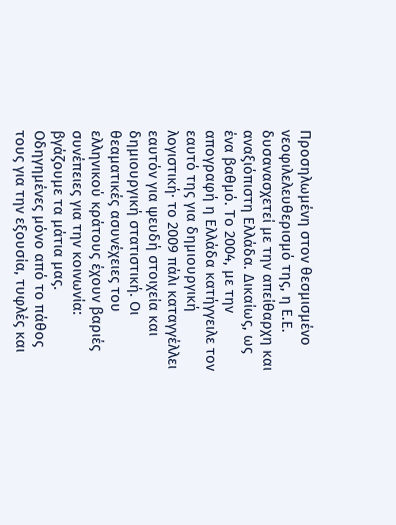Προσηλωμένη στον θεσμισμένο νεοφιλελευθερισμό της, η Ε.Ε. δυσανασχετεί με την απείθαρχη και αναξιόπιστη Ελλάδα. Δικαίως, ως ένα βαθμό. Το 2004, με την απογραφή η Ελλάδα κατήγγειλε τον εαυτό της για δημιουργική λογιστική· το 2009 πάλι καταγγέλλει εαυτόν για ψευδή στοιχεία και δημιουργική στατιστική. Οι θεαματικές ασυνέχειες του ελληνικού κράτους έχουν βαριές συνέπειες για την κοινωνία: βγάζουμε τα μάτια μας. Οδηγημένες μόνο από το πάθος τους για την εξουσία, τυφλές και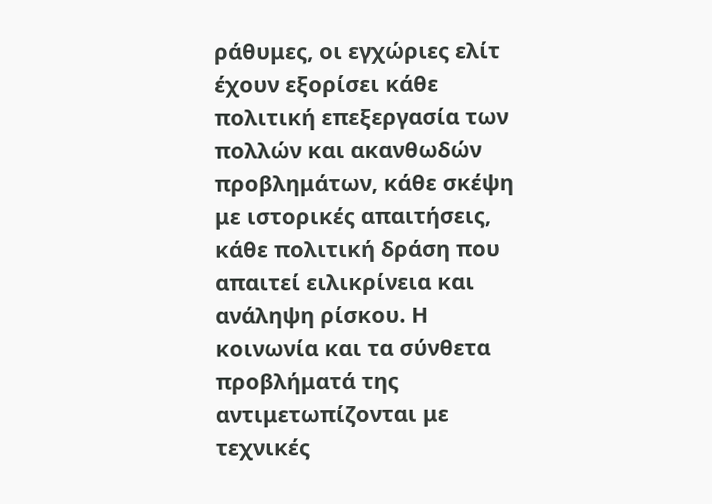ράθυμες, οι εγχώριες ελίτ έχουν εξορίσει κάθε πολιτική επεξεργασία των πολλών και ακανθωδών προβλημάτων, κάθε σκέψη με ιστορικές απαιτήσεις, κάθε πολιτική δράση που απαιτεί ειλικρίνεια και ανάληψη ρίσκου. Η κοινωνία και τα σύνθετα προβλήματά της αντιμετωπίζονται με τεχνικές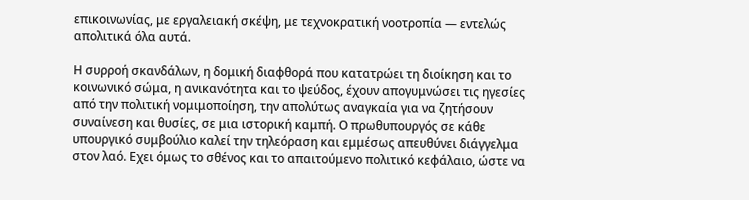επικοινωνίας, με εργαλειακή σκέψη, με τεχνοκρατική νοοτροπία ― εντελώς απολιτικά όλα αυτά.

Η συρροή σκανδάλων, η δομική διαφθορά που κατατρώει τη διοίκηση και το κοινωνικό σώμα, η ανικανότητα και το ψεύδος, έχουν απογυμνώσει τις ηγεσίες από την πολιτική νομιμοποίηση, την απολύτως αναγκαία για να ζητήσουν συναίνεση και θυσίες, σε μια ιστορική καμπή. Ο πρωθυπουργός σε κάθε υπουργικό συμβούλιο καλεί την τηλεόραση και εμμέσως απευθύνει διάγγελμα στον λαό. Εχει όμως το σθένος και το απαιτούμενο πολιτικό κεφάλαιο, ώστε να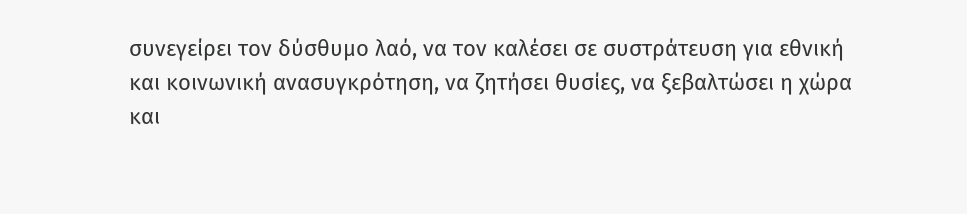συνεγείρει τον δύσθυμο λαό, να τον καλέσει σε συστράτευση για εθνική και κοινωνική ανασυγκρότηση, να ζητήσει θυσίες, να ξεβαλτώσει η χώρα και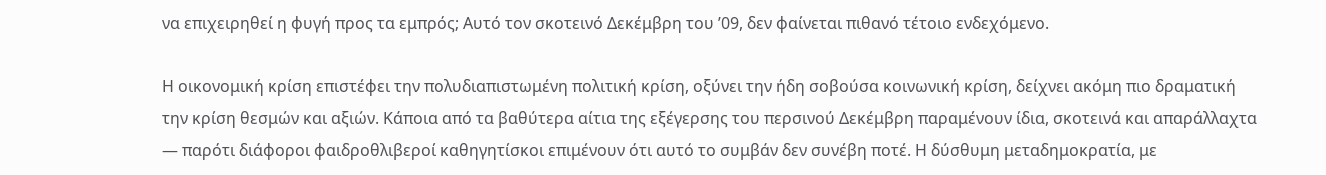να επιχειρηθεί η φυγή προς τα εμπρός; Αυτό τον σκοτεινό Δεκέμβρη του ’09, δεν φαίνεται πιθανό τέτοιο ενδεχόμενο.

Η οικονομική κρίση επιστέφει την πολυδιαπιστωμένη πολιτική κρίση, οξύνει την ήδη σοβούσα κοινωνική κρίση, δείχνει ακόμη πιο δραματική την κρίση θεσμών και αξιών. Κάποια από τα βαθύτερα αίτια της εξέγερσης του περσινού Δεκέμβρη παραμένουν ίδια, σκοτεινά και απαράλλαχτα ― παρότι διάφοροι φαιδροθλιβεροί καθηγητίσκοι επιμένουν ότι αυτό το συμβάν δεν συνέβη ποτέ. Η δύσθυμη μεταδημοκρατία, με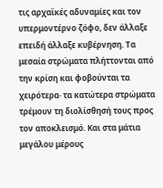τις αρχαϊκές αδυναμίες και τον υπερμοντέρνο ζόφο, δεν άλλαξε επειδή άλλαξε κυβέρνηση. Τα μεσαία στρώματα πλήττονται από την κρίση και φοβούνται τα χειρότερα· τα κατώτερα στρώματα τρέμουν τη διολίσθησή τους προς τον αποκλεισμό. Και στα μάτια μεγάλου μέρους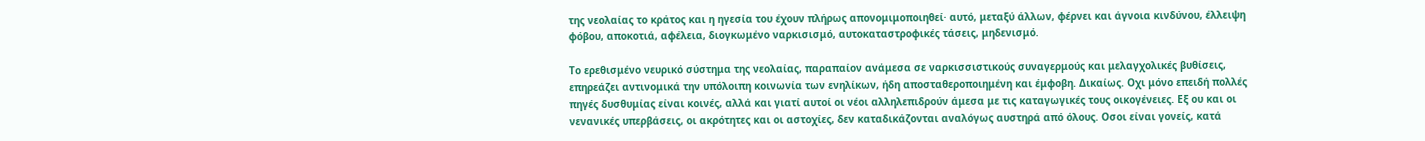της νεολαίας το κράτος και η ηγεσία του έχουν πλήρως απονομιμοποιηθεί· αυτό, μεταξύ άλλων, φέρνει και άγνοια κινδύνου, έλλειψη φόβου, αποκοτιά, αφέλεια, διογκωμένο ναρκισισμό, αυτοκαταστροφικές τάσεις, μηδενισμό.

Το ερεθισμένο νευρικό σύστημα της νεολαίας, παραπαίον ανάμεσα σε ναρκισσιστικούς συναγερμούς και μελαγχολικές βυθίσεις, επηρεάζει αντινομικά την υπόλοιπη κοινωνία των ενηλίκων, ήδη αποσταθεροποιημένη και έμφοβη. Δικαίως. Οχι μόνο επειδή πολλές πηγές δυσθυμίας είναι κοινές, αλλά και γιατί αυτοί οι νέοι αλληλεπιδρούν άμεσα με τις καταγωγικές τους οικογένειες. Εξ ου και οι νενανικές υπερβάσεις, οι ακρότητες και οι αστοχίες, δεν καταδικάζονται αναλόγως αυστηρά από όλους. Οσοι είναι γονείς, κατά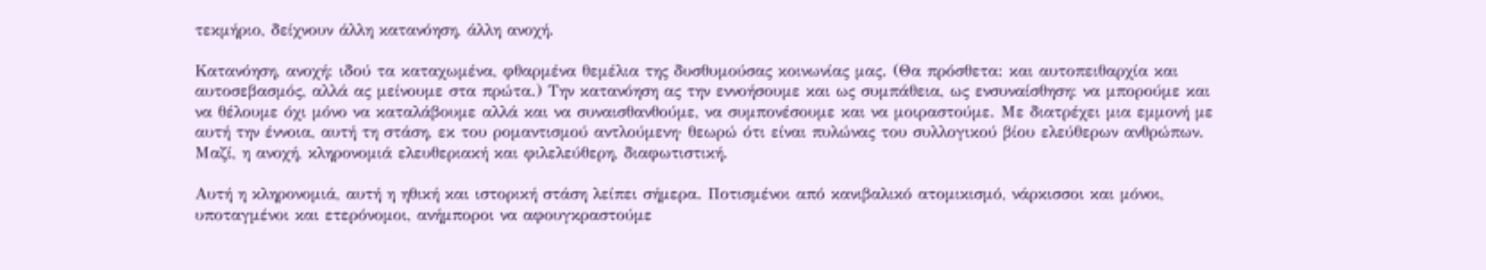τεκμήριο, δείχνουν άλλη κατανόηση, άλλη ανοχή.

Κατανόηση, ανοχή: ιδού τα καταχωμένα, φθαρμένα θεμέλια της δυσθυμούσας κοινωνίας μας. (Θα πρόσθετα: και αυτοπειθαρχία και αυτοσεβασμός, αλλά ας μείνουμε στα πρώτα.) Την κατανόηση ας την εννοήσουμε και ως συμπάθεια, ως ενσυναίσθηση: να μπορούμε και να θέλουμε όχι μόνο να καταλάβουμε αλλά και να συναισθανθούμε, να συμπονέσουμε και να μοιραστούμε. Με διατρέχει μια εμμονή με αυτή την έννοια, αυτή τη στάση, εκ του ρομαντισμού αντλούμενη· θεωρώ ότι είναι πυλώνας του συλλογικού βίου ελεύθερων ανθρώπων. Μαζί, η ανοχή, κληρονομιά ελευθεριακή και φιλελεύθερη, διαφωτιστική.

Αυτή η κληρονομιά, αυτή η ηθική και ιστορική στάση λείπει σήμερα. Ποτισμένοι από κανιβαλικό ατομικισμό, νάρκισσοι και μόνοι, υποταγμένοι και ετερόνομοι, ανήμποροι να αφουγκραστούμε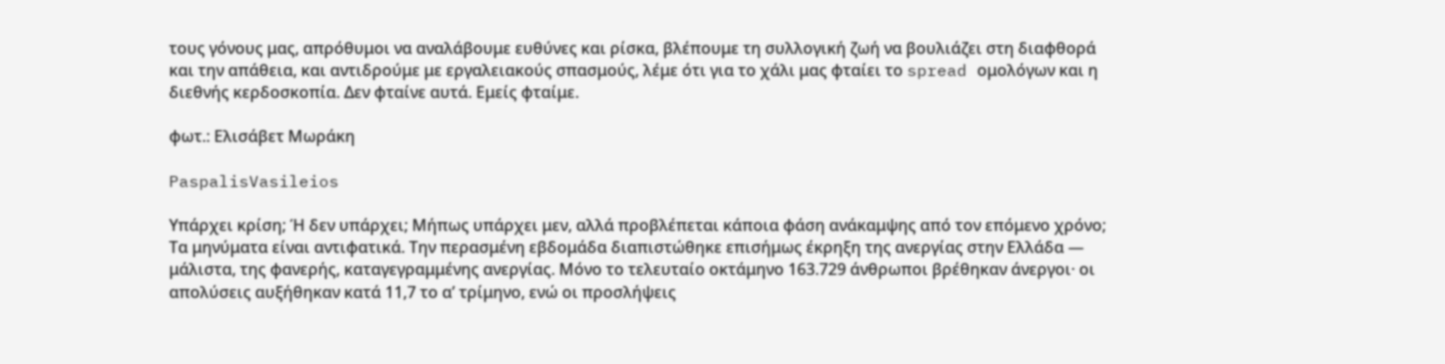τους γόνους μας, απρόθυμοι να αναλάβουμε ευθύνες και ρίσκα, βλέπουμε τη συλλογική ζωή να βουλιάζει στη διαφθορά και την απάθεια, και αντιδρούμε με εργαλειακούς σπασμούς, λέμε ότι για το χάλι μας φταίει το spread ομολόγων και η διεθνής κερδοσκοπία. Δεν φταίνε αυτά. Εμείς φταίμε.

φωτ.: Ελισάβετ Μωράκη

PaspalisVasileios

Υπάρχει κρίση; Ή δεν υπάρχει; Μήπως υπάρχει μεν, αλλά προβλέπεται κάποια φάση ανάκαμψης από τον επόμενο χρόνο; Τα μηνύματα είναι αντιφατικά. Την περασμένη εβδομάδα διαπιστώθηκε επισήμως έκρηξη της ανεργίας στην Ελλάδα ― μάλιστα, της φανερής, καταγεγραμμένης ανεργίας. Μόνο το τελευταίο οκτάμηνο 163.729 άνθρωποι βρέθηκαν άνεργοι· οι απολύσεις αυξήθηκαν κατά 11,7 το α’ τρίμηνο, ενώ οι προσλήψεις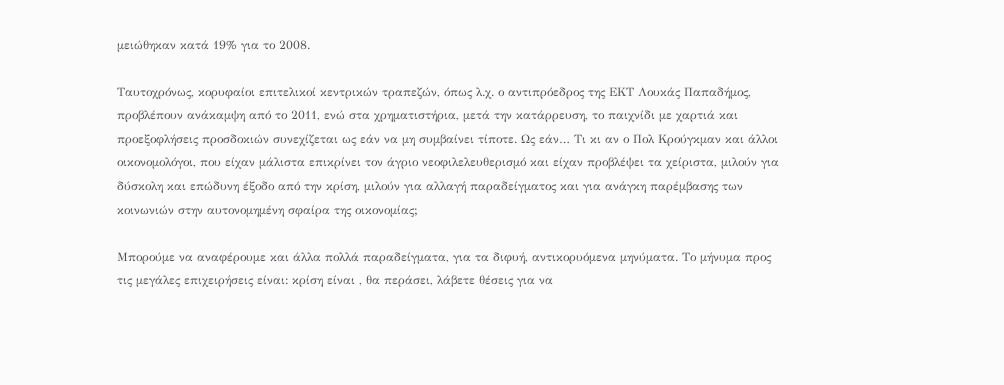μειώθηκαν κατά 19% για το 2008.

Ταυτοχρόνως, κορυφαίοι επιτελικοί κεντρικών τραπεζών, όπως λ.χ. ο αντιπρόεδρος της ΕΚΤ Λουκάς Παπαδήμος, προβλέπουν ανάκαμψη από το 2011, ενώ στα χρηματιστήρια, μετά την κατάρρευση, το παιχνίδι με χαρτιά και προεξοφλήσεις προσδοκιών συνεχίζεται ως εάν να μη συμβαίνει τίποτε. Ως εάν… Τι κι αν ο Πολ Κρούγκμαν και άλλοι οικονομολόγοι, που είχαν μάλιστα επικρίνει τον άγριο νεοφιλελευθερισμό και είχαν προβλέψει τα χείριστα, μιλούν για δύσκολη και επώδυνη έξοδο από την κρίση, μιλούν για αλλαγή παραδείγματος και για ανάγκη παρέμβασης των κοινωνιών στην αυτονομημένη σφαίρα της οικονομίας;

Μπορούμε να αναφέρουμε και άλλα πολλά παραδείγματα, για τα διφυή, αντικορυόμενα μηνύματα. Το μήνυμα προς τις μεγάλες επιχειρήσεις είναι: κρίση είναι , θα περάσει, λάβετε θέσεις για να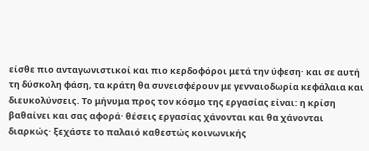είσθε πιο ανταγωνιστικοί και πιο κερδοφόροι μετά την ύφεση· και σε αυτή τη δύσκολη φάση, τα κράτη θα συνεισφέρουν με γενναιοδωρία κεφάλαια και διευκολύνσεις. Το μήνυμα προς τον κόσμο της εργασίας είναι: η κρίση βαθαίνει και σας αφορά· θέσεις εργασίας χάνονται και θα χάνονται διαρκώς· ξεχάστε το παλαιό καθεστώς κοινωνικής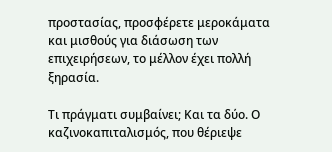προστασίας, προσφέρετε μεροκάματα και μισθούς για διάσωση των επιχειρήσεων, το μέλλον έχει πολλή ξηρασία.

Τι πράγματι συμβαίνει; Και τα δύο. Ο καζινοκαπιταλισμός, που θέριεψε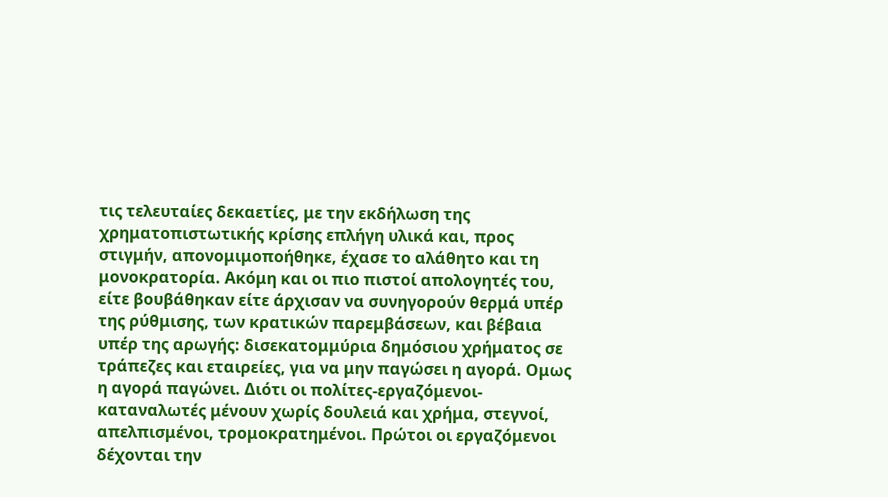τις τελευταίες δεκαετίες, με την εκδήλωση της χρηματοπιστωτικής κρίσης επλήγη υλικά και, προς στιγμήν, απονομιμοποήθηκε, έχασε το αλάθητο και τη μονοκρατορία. Ακόμη και οι πιο πιστοί απολογητές του, είτε βουβάθηκαν είτε άρχισαν να συνηγορούν θερμά υπέρ της ρύθμισης, των κρατικών παρεμβάσεων, και βέβαια υπέρ της αρωγής: δισεκατομμύρια δημόσιου χρήματος σε τράπεζες και εταιρείες, για να μην παγώσει η αγορά. Ομως η αγορά παγώνει. Διότι οι πολίτες-εργαζόμενοι-καταναλωτές μένουν χωρίς δουλειά και χρήμα, στεγνοί, απελπισμένοι, τρομοκρατημένοι. Πρώτοι οι εργαζόμενοι δέχονται την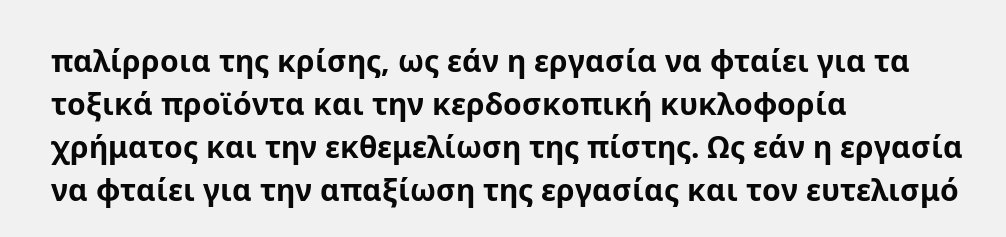παλίρροια της κρίσης, ως εάν η εργασία να φταίει για τα τοξικά προϊόντα και την κερδοσκοπική κυκλοφορία χρήματος και την εκθεμελίωση της πίστης. Ως εάν η εργασία να φταίει για την απαξίωση της εργασίας και τον ευτελισμό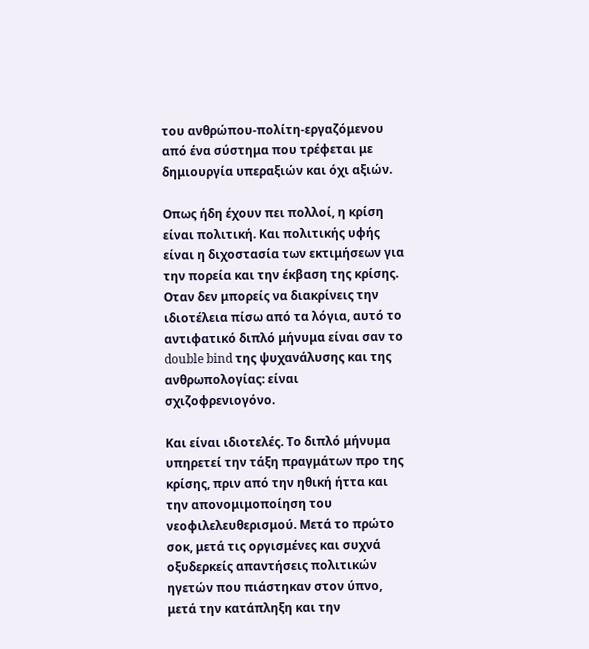του ανθρώπου-πολίτη-εργαζόμενου από ένα σύστημα που τρέφεται με δημιουργία υπεραξιών και όχι αξιών.

Οπως ήδη έχουν πει πολλοί, η κρίση είναι πολιτική. Και πολιτικής υφής είναι η διχοστασία των εκτιμήσεων για την πορεία και την έκβαση της κρίσης. Οταν δεν μπορείς να διακρίνεις την ιδιοτέλεια πίσω από τα λόγια, αυτό το αντιφατικό διπλό μήνυμα είναι σαν το double bind της ψυχανάλυσης και της ανθρωπολογίας: είναι σχιζοφρενιογόνο.

Και είναι ιδιοτελές. Το διπλό μήνυμα υπηρετεί την τάξη πραγμάτων προ της κρίσης, πριν από την ηθική ήττα και την απονομιμοποίηση του νεοφιλελευθερισμού. Μετά το πρώτο σοκ, μετά τις οργισμένες και συχνά οξυδερκείς απαντήσεις πολιτικών ηγετών που πιάστηκαν στον ύπνο, μετά την κατάπληξη και την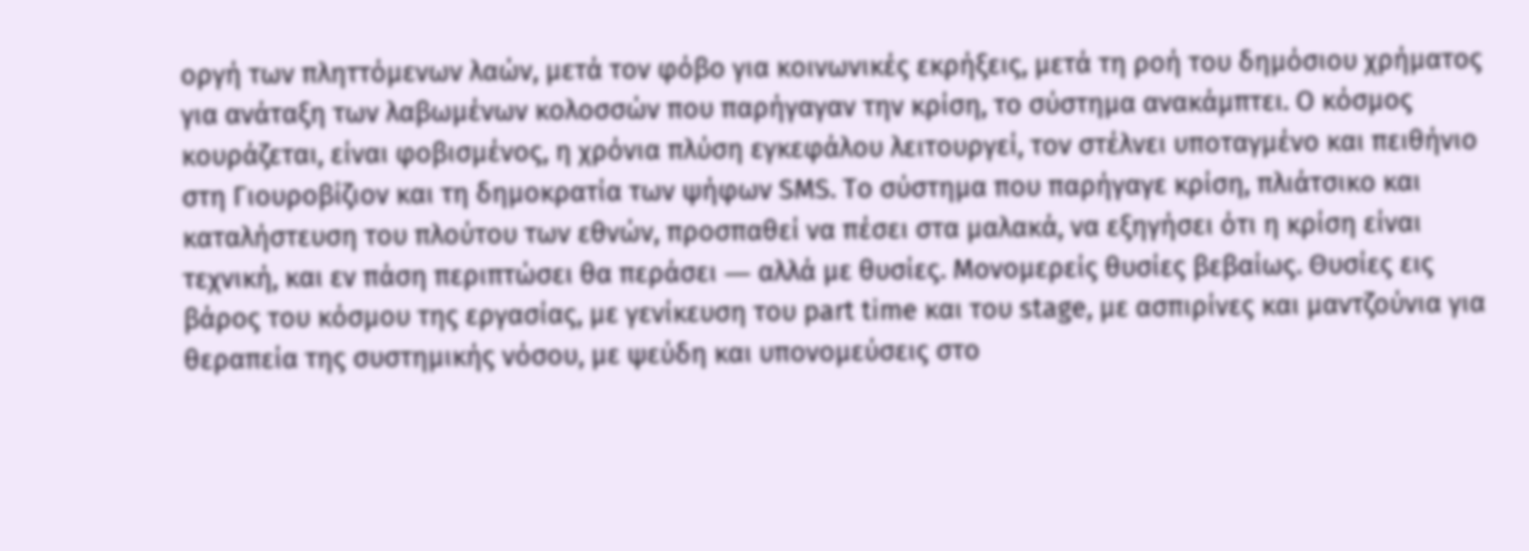οργή των πληττόμενων λαών, μετά τον φόβο για κοινωνικές εκρήξεις, μετά τη ροή του δημόσιου χρήματος για ανάταξη των λαβωμένων κολοσσών που παρήγαγαν την κρίση, το σύστημα ανακάμπτει. Ο κόσμος κουράζεται, είναι φοβισμένος, η χρόνια πλύση εγκεφάλου λειτουργεί, τον στέλνει υποταγμένο και πειθήνιο στη Γιουροβίζιον και τη δημοκρατία των ψήφων SMS. To σύστημα που παρήγαγε κρίση, πλιάτσικο και καταλήστευση του πλούτου των εθνών, προσπαθεί να πέσει στα μαλακά, να εξηγήσει ότι η κρίση είναι τεχνική, και εν πάση περιπτώσει θα περάσει ― αλλά με θυσίες. Μονομερείς θυσίες βεβαίως. Θυσίες εις βάρος του κόσμου της εργασίας, με γενίκευση τoυ part time και του stage, με ασπιρίνες και μαντζούνια για θεραπεία της συστημικής νόσου, με ψεύδη και υπονομεύσεις στο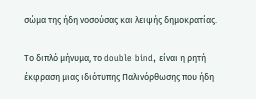σώμα της ήδη νοσούσας και λειψής δημοκρατίας.

Το διπλό μήνυμα, το double bind, είναι η ρητή έκφραση μιας ιδιότυπης Παλινόρθωσης που ήδη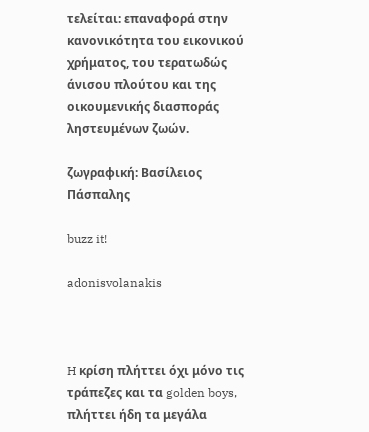τελείται: επαναφορά στην κανονικότητα του εικονικού χρήματος, του τερατωδώς άνισου πλούτου και της οικουμενικής διασποράς ληστευμένων ζωών.

ζωγραφική: Βασίλειος Πάσπαλης

buzz it!

adonisvolanakis



H κρίση πλήττει όχι μόνο τις τράπεζες και τα golden boys, πλήττει ήδη τα μεγάλα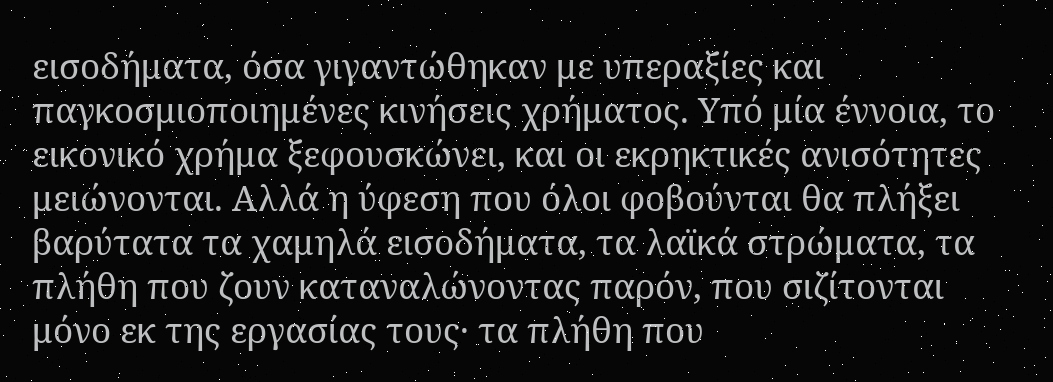εισοδήματα, όσα γιγαντώθηκαν με υπεραξίες και παγκοσμιοποιημένες κινήσεις χρήματος. Υπό μία έννοια, το εικονικό χρήμα ξεφουσκώνει, και οι εκρηκτικές ανισότητες μειώνονται. Αλλά η ύφεση που όλοι φοβούνται θα πλήξει βαρύτατα τα χαμηλά εισοδήματα, τα λαϊκά στρώματα, τα πλήθη που ζουν καταναλώνοντας παρόν, που σιζίτονται μόνο εκ της εργασίας τους· τα πλήθη που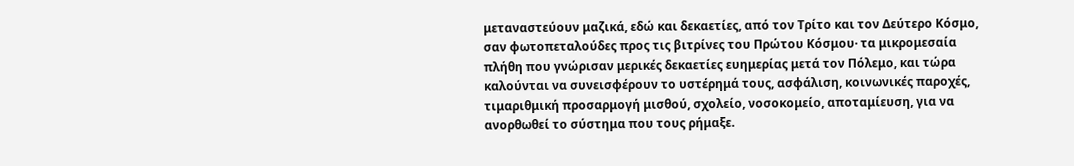μεταναστεύουν μαζικά, εδώ και δεκαετίες, από τον Τρίτο και τον Δεύτερο Κόσμο, σαν φωτοπεταλούδες προς τις βιτρίνες του Πρώτου Κόσμου· τα μικρομεσαία πλήθη που γνώρισαν μερικές δεκαετίες ευημερίας μετά τον Πόλεμο, και τώρα καλούνται να συνεισφέρουν το υστέρημά τους, ασφάλιση, κοινωνικές παροχές, τιμαριθμική προσαρμογή μισθού, σχολείο, νοσοκομείο, αποταμίευση, για να ανορθωθεί το σύστημα που τους ρήμαξε.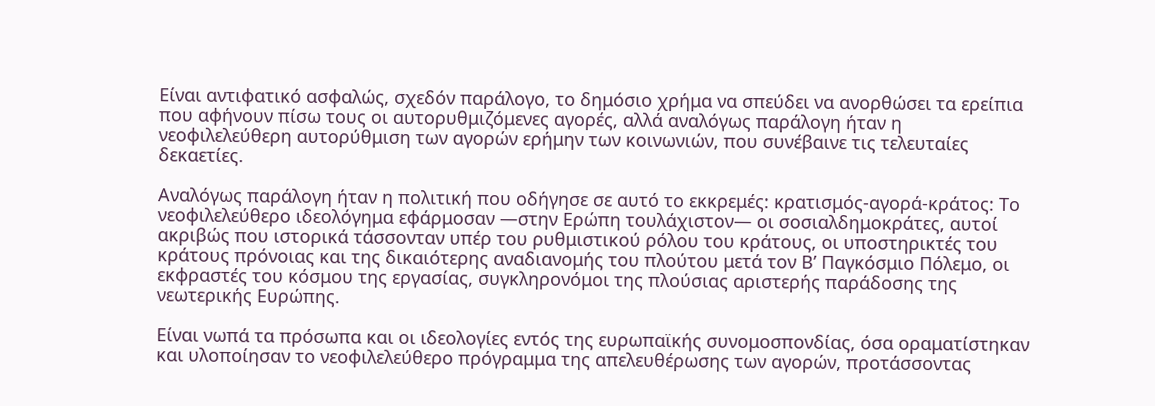Είναι αντιφατικό ασφαλώς, σχεδόν παράλογο, το δημόσιο χρήμα να σπεύδει να ανορθώσει τα ερείπια που αφήνουν πίσω τους οι αυτορυθμιζόμενες αγορές, αλλά αναλόγως παράλογη ήταν η νεοφιλελεύθερη αυτορύθμιση των αγορών ερήμην των κοινωνιών, που συνέβαινε τις τελευταίες δεκαετίες.

Αναλόγως παράλογη ήταν η πολιτική που οδήγησε σε αυτό το εκκρεμές: κρατισμός-αγορά-κράτος: Το νεοφιλελεύθερο ιδεολόγημα εφάρμοσαν ―στην Ερώπη τουλάχιστον― οι σοσιαλδημοκράτες, αυτοί ακριβώς που ιστορικά τάσσονταν υπέρ του ρυθμιστικού ρόλου του κράτους, οι υποστηρικτές του κράτους πρόνοιας και της δικαιότερης αναδιανομής του πλούτου μετά τον Β’ Παγκόσμιο Πόλεμο, οι εκφραστές του κόσμου της εργασίας, συγκληρονόμοι της πλούσιας αριστερής παράδοσης της νεωτερικής Ευρώπης.

Είναι νωπά τα πρόσωπα και οι ιδεολογίες εντός της ευρωπαϊκής συνομοσπονδίας, όσα οραματίστηκαν και υλοποίησαν το νεοφιλελεύθερο πρόγραμμα της απελευθέρωσης των αγορών, προτάσσοντας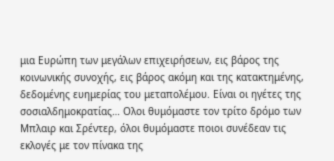μια Ευρώπη των μεγάλων επιχειρήσεων, εις βάρος της κοινωνικής συνοχής, εις βάρος ακόμη και της κατακτημένης, δεδομένης ευημερίας του μεταπολέμου. Είναι οι ηγέτες της σοσιαλδημοκρατίας… Ολοι θυμόμαστε τον τρίτο δρόμο των Μπλαιρ και Σρέντερ, όλοι θυμόμαστε ποιοι συνέδεαν τις εκλογές με τον πίνακα της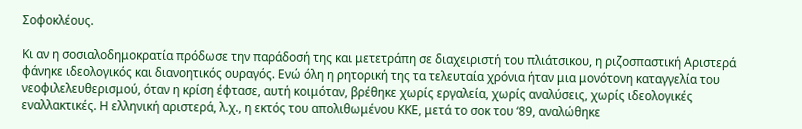Σοφοκλέους.

Κι αν η σοσιαλοδημοκρατία πρόδωσε την παράδοσή της και μετετράπη σε διαχειριστή του πλιάτσικου, η ριζοσπαστική Αριστερά φάνηκε ιδεολογικός και διανοητικός ουραγός. Ενώ όλη η ρητορική της τα τελευταία χρόνια ήταν μια μονότονη καταγγελία του νεοφιλελευθερισμού, όταν η κρίση έφτασε, αυτή κοιμόταν, βρέθηκε χωρίς εργαλεία, χωρίς αναλύσεις, χωρίς ιδεολογικές εναλλακτικές. Η ελληνική αριστερά, λ.χ., η εκτός του απολιθωμένου ΚΚΕ, μετά το σοκ του ‘89, αναλώθηκε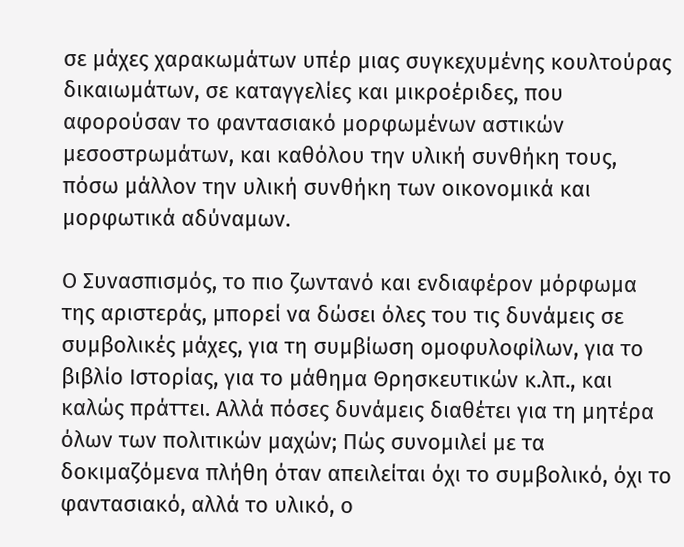σε μάχες χαρακωμάτων υπέρ μιας συγκεχυμένης κουλτούρας δικαιωμάτων, σε καταγγελίες και μικροέριδες, που αφορούσαν το φαντασιακό μορφωμένων αστικών μεσοστρωμάτων, και καθόλου την υλική συνθήκη τους, πόσω μάλλον την υλική συνθήκη των οικονομικά και μορφωτικά αδύναμων.

Ο Συνασπισμός, το πιο ζωντανό και ενδιαφέρον μόρφωμα της αριστεράς, μπορεί να δώσει όλες του τις δυνάμεις σε συμβολικές μάχες, για τη συμβίωση ομοφυλοφίλων, για το βιβλίο Ιστορίας, για το μάθημα Θρησκευτικών κ.λπ., και καλώς πράττει. Αλλά πόσες δυνάμεις διαθέτει για τη μητέρα όλων των πολιτικών μαχών; Πώς συνομιλεί με τα δοκιμαζόμενα πλήθη όταν απειλείται όχι το συμβολικό, όχι το φαντασιακό, αλλά το υλικό, ο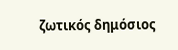ζωτικός δημόσιος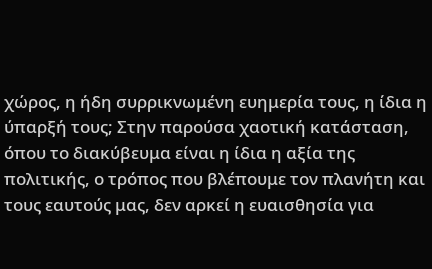χώρος, η ήδη συρρικνωμένη ευημερία τους, η ίδια η ύπαρξή τους; Στην παρούσα χαοτική κατάσταση, όπου το διακύβευμα είναι η ίδια η αξία της πολιτικής, ο τρόπος που βλέπουμε τον πλανήτη και τους εαυτούς μας, δεν αρκεί η ευαισθησία για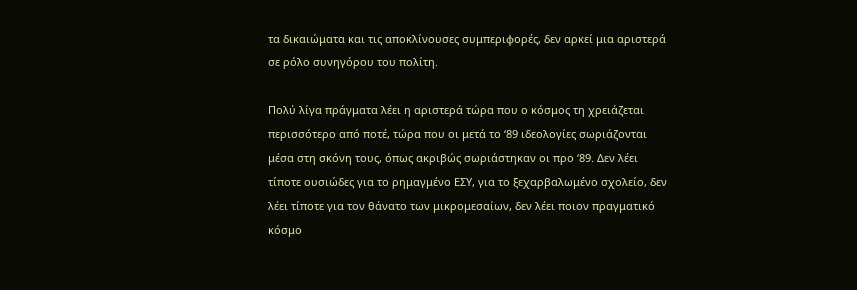τα δικαιώματα και τις αποκλίνουσες συμπεριφορές, δεν αρκεί μια αριστερά σε ρόλο συνηγόρου του πολίτη.

Πολύ λίγα πράγματα λέει η αριστερά τώρα που ο κόσμος τη χρειάζεται περισσότερο από ποτέ, τώρα που οι μετά το ‘89 ιδεολογίες σωριάζονται μέσα στη σκόνη τους, όπως ακριβώς σωριάστηκαν οι προ ‘89. Δεν λέει τίποτε ουσιώδες για το ρημαγμένο ΕΣΥ, για το ξεχαρβαλωμένο σχολείο, δεν λέει τίποτε για τον θάνατο των μικρομεσαίων, δεν λέει ποιον πραγματικό κόσμο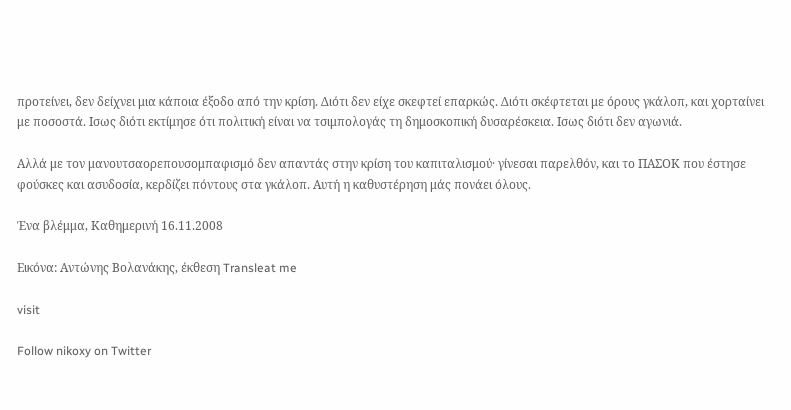προτείνει, δεν δείχνει μια κάποια έξοδο από την κρίση. Διότι δεν είχε σκεφτεί επαρκώς. Διότι σκέφτεται με όρους γκάλοπ, και χορταίνει με ποσοστά. Ισως διότι εκτίμησε ότι πολιτική είναι να τσιμπολογάς τη δημοσκοπική δυσαρέσκεια. Ισως διότι δεν αγωνιά.

Αλλά με τον μανουτσαορεπουσομπαφισμό δεν απαντάς στην κρίση του καπιταλισμού· γίνεσαι παρελθόν, και το ΠΑΣΟΚ που έστησε φούσκες και ασυδοσία, κερδίζει πόντους στα γκάλοπ. Αυτή η καθυστέρηση μάς πονάει όλους.

Ένα βλέμμα, Καθημερινή 16.11.2008

Εικόνα: Αντώνης Βολανάκης, έκθεση Transleat me

visit

Follow nikoxy on Twitter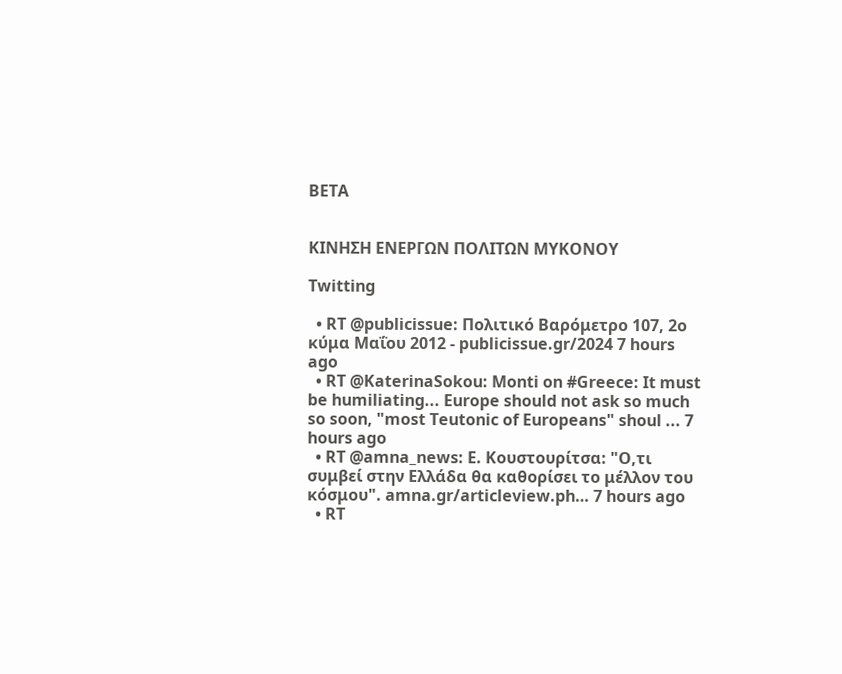BETA


ΚΙΝΗΣΗ ΕΝΕΡΓΩΝ ΠΟΛΙΤΩΝ ΜΥΚΟΝΟΥ

Twitting

  • RT @publicissue: Πολιτικό Βαρόμετρο 107, 2ο κύμα Μαΐου 2012 - publicissue.gr/2024 7 hours ago
  • RT @KaterinaSokou: Monti on #Greece: It must be humiliating... Europe should not ask so much so soon, "most Teutonic of Europeans" shoul ... 7 hours ago
  • RT @amna_news: Ε. Κουστουρίτσα: "Ο,τι συμβεί στην Ελλάδα θα καθορίσει το μέλλον του κόσμου". amna.gr/articleview.ph… 7 hours ago
  • RT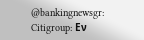@bankingnewsgr: Citigroup: Εν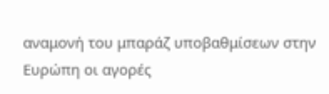αναμονή του μπαράζ υποβαθμίσεων στην Ευρώπη οι αγορές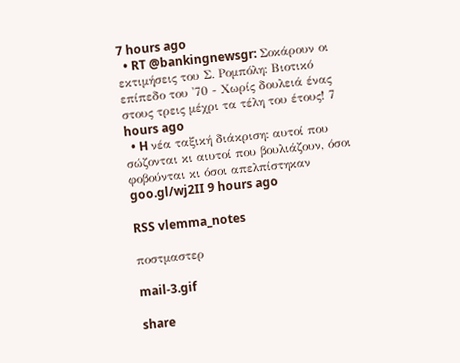7 hours ago
  • RT @bankingnewsgr: Σοκάρουν οι εκτιμήσεις του Σ. Ρομπόλη: Βιοτικό επίπεδο του '70 - Χωρίς δουλειά ένας στους τρεις μέχρι τα τέλη του έτους! 7 hours ago
  • H νέα ταξική διάκριση: αυτοί που σώζονται κι αιυτοί που βουλιάζουν, όσοι φοβούνται κι όσοι απελπίστηκαν goo.gl/wj2II 9 hours ago

RSS vlemma_notes

ποστμαστερ

mail-3.gif

share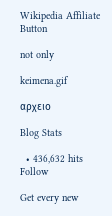Wikipedia Affiliate Button

not only

keimena.gif

αρχειο

Blog Stats

  • 436,632 hits
Follow

Get every new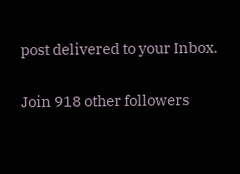post delivered to your Inbox.

Join 918 other followers